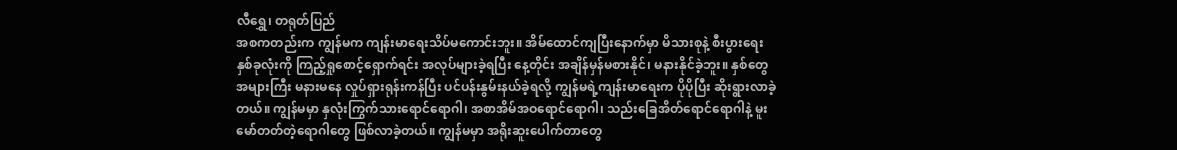လီရွှေ၊ တရုတ်ပြည်
အစကတည်းက ကျွန်မက ကျန်းမာရေးသိပ်မကောင်းဘူး။ အိမ်ထောင်ကျပြီးနောက်မှာ မိသားစုနဲ့ စီးပွားရေးနှစ်ခုလုံးကို ကြည့်ရှုစောင့်ရှောက်ရင်း အလုပ်များခဲ့ရပြီး နေ့တိုင်း အချိန်မှန်မစားနိုင်၊ မနားနိုင်ခဲ့ဘူး။ နှစ်တွေအများကြီး မနားမနေ လှုပ်ရှားရုန်းကန်ပြီး ပင်ပန်းနွမ်းနယ်ခဲ့ရလို့ ကျွန်မရဲ့ကျန်းမာရေးက ပိုပိုပြီး ဆိုးရွားလာခဲ့တယ်။ ကျွန်မမှာ နှလုံးကြွက်သားရောင်ရောဂါ၊ အစာအိမ်အဝရောင်ရောဂါ၊ သည်းခြေအိတ်ရောင်ရောဂါနဲ့ မူးမော်တတ်တဲ့ရောဂါတွေ ဖြစ်လာခဲ့တယ်။ ကျွန်မမှာ အရိုးဆူးပေါက်တာတွေ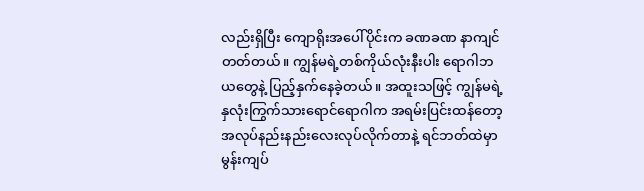လည်းရှိပြီး ကျောရိုးအပေါ်ပိုင်းက ခဏခဏ နာကျင်တတ်တယ်။ ကျွန်မရဲ့တစ်ကိုယ်လုံးနီးပါး ရောဂါဘယတွေနဲ့ ပြည့်နှက်နေခဲ့တယ်။ အထူးသဖြင့် ကျွန်မရဲ့ နှလုံးကြွက်သားရောင်ရောဂါက အရမ်းပြင်းထန်တော့ အလုပ်နည်းနည်းလေးလုပ်လိုက်တာနဲ့ ရင်ဘတ်ထဲမှာ မွန်းကျပ်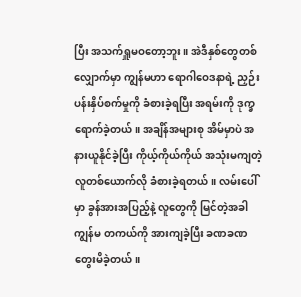ပြီး အသက်ရှူမဝတော့ဘူး။ အဲဒီနှစ်တွေတစ်လျှောက်မှာ ကျွန်မဟာ ရောဂါဝေဒနာရဲ့ ညှဉ်းပန်းနှိပ်စက်မှုကို ခံစားခဲ့ရပြီး အရမ်းကို ဒုက္ခရောက်ခဲ့တယ်။ အချိန်အများစု အိမ်မှာပဲ အနားယူနိုင်ခဲ့ပြီး ကိုယ့်ကိုယ်ကိုယ် အသုံးမကျတဲ့လူတစ်ယောက်လို ခံစားခဲ့ရတယ်။ လမ်းပေါ်မှာ ခွန်အားအပြည့်နဲ့ လူတွေကို မြင်တဲ့အခါ ကျွန်မ တကယ်ကို အားကျခဲ့ပြီး ခဏခဏ တွေးမိခဲ့တယ်။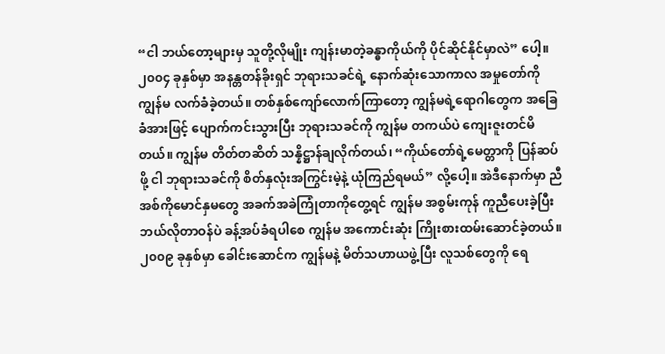“ငါ ဘယ်တော့များမှ သူတို့လိုမျိုး ကျန်းမာတဲ့ခန္ဓာကိုယ်ကို ပိုင်ဆိုင်နိုင်မှာလဲ” ပေါ့။
၂၀၀၄ ခုနှစ်မှာ အနန္တတန်ခိုးရှင် ဘုရားသခင်ရဲ့ နောက်ဆုံးသောကာလ အမှုတော်ကို ကျွန်မ လက်ခံခဲ့တယ်။ တစ်နှစ်ကျော်လောက်ကြာတော့ ကျွန်မရဲ့ရောဂါတွေက အခြေခံအားဖြင့် ပျောက်ကင်းသွားပြီး ဘုရားသခင်ကို ကျွန်မ တကယ်ပဲ ကျေးဇူးတင်မိတယ်။ ကျွန်မ တိတ်တဆိတ် သန္နိဋ္ဌာန်ချလိုက်တယ်၊ “ကိုယ်တော်ရဲ့မေတ္တာကို ပြန်ဆပ်ဖို့ ငါ ဘုရားသခင်ကို စိတ်နှလုံးအကြွင်းမဲ့နဲ့ ယုံကြည်ရမယ်” လို့ပေါ့။ အဲဒီနောက်မှာ ညီအစ်ကိုမောင်နှမတွေ အခက်အခဲကြုံတာကိုတွေ့ရင် ကျွန်မ အစွမ်းကုန် ကူညီပေးခဲ့ပြီး ဘယ်လိုတာဝန်ပဲ ခန့်အပ်ခံရပါစေ ကျွန်မ အကောင်းဆုံး ကြိုးစားထမ်းဆောင်ခဲ့တယ်။ ၂၀၀၉ ခုနှစ်မှာ ခေါင်းဆောင်က ကျွန်မနဲ့ မိတ်သဟာယဖွဲ့ပြီး လူသစ်တွေကို ရေ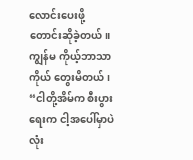လောင်းပေးဖို့ တောင်းဆိုခဲ့တယ်။ ကျွန်မ ကိုယ့်ဘာသာကိုယ် တွေးမိတယ်၊ “ငါတို့အိမ်က စီးပွားရေးက ငါ့အပေါ်မှာပဲ လုံး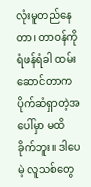လုံးမူတည်နေတာ၊ တာဝန်ကို ရံဖန်ရံခါ ထမ်းဆောင်တာက ပိုက်ဆံရှာတဲ့အပေါ်မှာ မထိခိုက်ဘူး။ ဒါပေမဲ့ လူသစ်တွေ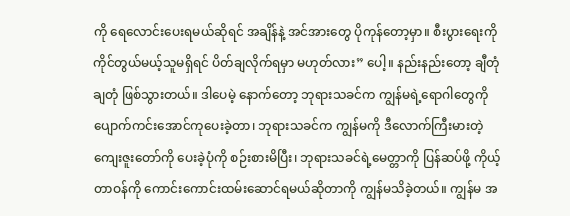ကို ရေလောင်းပေးရမယ်ဆိုရင် အချိန်နဲ့ အင်အားတွေ ပိုကုန်တော့မှာ။ စီးပွားရေးကို ကိုင်တွယ်မယ့်သူမရှိရင် ပိတ်ချလိုက်ရမှာ မဟုတ်လား” ပေါ့။ နည်းနည်းတော့ ချီတုံချတုံ ဖြစ်သွားတယ်။ ဒါပေမဲ့ နောက်တော့ ဘုရားသခင်က ကျွန်မရဲ့ရောဂါတွေကို ပျောက်ကင်းအောင်ကုပေးခဲ့တာ၊ ဘုရားသခင်က ကျွန်မကို ဒီလောက်ကြီးမားတဲ့ ကျေးဇူးတော်ကို ပေးခဲ့ပုံကို စဉ်းစားမိပြီး၊ ဘုရားသခင်ရဲ့မေတ္တာကို ပြန်ဆပ်ဖို့ ကိုယ့်တာဝန်ကို ကောင်းကောင်းထမ်းဆောင်ရမယ်ဆိုတာကို ကျွန်မသိခဲ့တယ်။ ကျွန်မ အ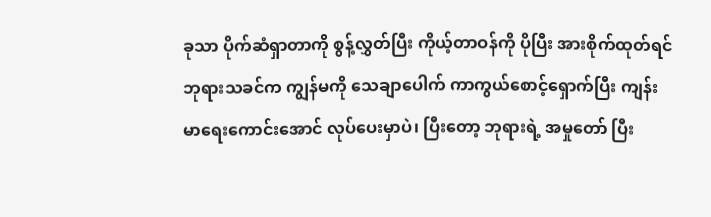ခုသာ ပိုက်ဆံရှာတာကို စွန့်လွှတ်ပြီး ကိုယ့်တာဝန်ကို ပိုပြီး အားစိုက်ထုတ်ရင် ဘုရားသခင်က ကျွန်မကို သေချာပေါက် ကာကွယ်စောင့်ရှောက်ပြီး ကျန်းမာရေးကောင်းအောင် လုပ်ပေးမှာပဲ၊ ပြီးတော့ ဘုရားရဲ့ အမှုတော် ပြီး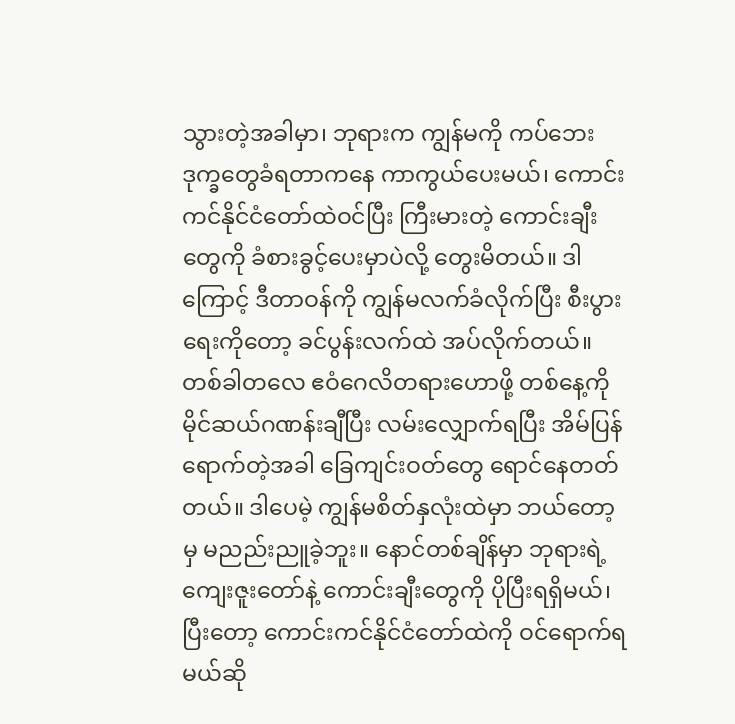သွားတဲ့အခါမှာ၊ ဘုရားက ကျွန်မကို ကပ်ဘေးဒုက္ခတွေခံရတာကနေ ကာကွယ်ပေးမယ်၊ ကောင်းကင်နိုင်ငံတော်ထဲဝင်ပြီး ကြီးမားတဲ့ ကောင်းချီးတွေကို ခံစားခွင့်ပေးမှာပဲလို့ တွေးမိတယ်။ ဒါကြောင့် ဒီတာဝန်ကို ကျွန်မလက်ခံလိုက်ပြီး စီးပွားရေးကိုတော့ ခင်ပွန်းလက်ထဲ အပ်လိုက်တယ်။ တစ်ခါတလေ ဧဝံဂေလိတရားဟောဖို့ တစ်နေ့ကို မိုင်ဆယ်ဂဏန်းချီပြီး လမ်းလျှောက်ရပြီး အိမ်ပြန်ရောက်တဲ့အခါ ခြေကျင်းဝတ်တွေ ရောင်နေတတ်တယ်။ ဒါပေမဲ့ ကျွန်မစိတ်နှလုံးထဲမှာ ဘယ်တော့မှ မညည်းညူခဲ့ဘူး။ နောင်တစ်ချိန်မှာ ဘုရားရဲ့ကျေးဇူးတော်နဲ့ ကောင်းချီးတွေကို ပိုပြီးရရှိမယ်၊ ပြီးတော့ ကောင်းကင်နိုင်ငံတော်ထဲကို ဝင်ရောက်ရမယ်ဆို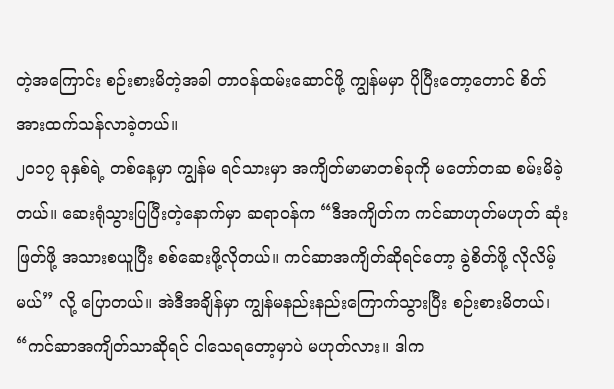တဲ့အကြောင်း စဉ်းစားမိတဲ့အခါ တာဝန်ထမ်းဆောင်ဖို့ ကျွန်မမှာ ပိုပြီးတော့တောင် စိတ်အားထက်သန်လာခဲ့တယ်။
၂၀၁၇ ခုနှစ်ရဲ့ တစ်နေ့မှာ ကျွန်မ ရင်သားမှာ အကျိတ်မာမာတစ်ခုကို မတော်တဆ စမ်းမိခဲ့တယ်။ ဆေးရုံသွားပြပြီးတဲ့နောက်မှာ ဆရာဝန်က “ဒီအကျိတ်က ကင်ဆာဟုတ်မဟုတ် ဆုံးဖြတ်ဖို့ အသားစယူပြီး စစ်ဆေးဖို့လိုတယ်။ ကင်ဆာအကျိတ်ဆိုရင်တော့ ခွဲစိတ်ဖို့ လိုလိမ့်မယ်” လို့ ပြောတယ်။ အဲဒီအချိန်မှာ ကျွန်မနည်းနည်းကြောက်သွားပြီး စဉ်းစားမိတယ်၊ “ကင်ဆာအကျိတ်သာဆိုရင် ငါသေရတော့မှာပဲ မဟုတ်လား။ ဒါက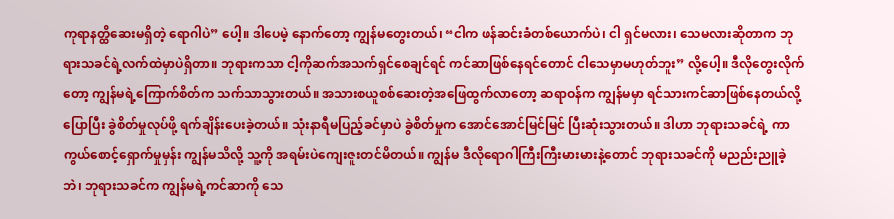ကုရာနတ္ထိဆေးမရှိတဲ့ ရောဂါပဲ” ပေါ့။ ဒါပေမဲ့ နောက်တော့ ကျွန်မတွေးတယ်၊ “ငါက ဖန်ဆင်းခံတစ်ယောက်ပဲ၊ ငါ ရှင်မလား၊ သေမလားဆိုတာက ဘုရားသခင်ရဲ့လက်ထဲမှာပဲရှိတာ။ ဘုရားကသာ ငါ့ကိုဆက်အသက်ရှင်စေချင်ရင် ကင်ဆာဖြစ်နေရင်တောင် ငါသေမှာမဟုတ်ဘူး” လို့ပေါ့။ ဒီလိုတွေးလိုက်တော့ ကျွန်မရဲ့ကြောက်စိတ်က သက်သာသွားတယ်။ အသားစယူစစ်ဆေးတဲ့အဖြေထွက်လာတော့ ဆရာဝန်က ကျွန်မမှာ ရင်သားကင်ဆာဖြစ်နေတယ်လို့ ပြောပြီး ခွဲစိတ်မှုလုပ်ဖို့ ရက်ချိန်းပေးခဲ့တယ်။ သုံးနာရီမပြည့်ခင်မှာပဲ ခွဲစိတ်မှုက အောင်အောင်မြင်မြင် ပြီးဆုံးသွားတယ်။ ဒါဟာ ဘုရားသခင်ရဲ့ ကာကွယ်စောင့်ရှောက်မှုမှန်း ကျွန်မသိလို့ သူ့ကို အရမ်းပဲကျေးဇူးတင်မိတယ်။ ကျွန်မ ဒီလိုရောဂါကြီးကြီးမားမားနဲ့တောင် ဘုရားသခင်ကို မညည်းညူခဲ့ဘဲ၊ ဘုရားသခင်က ကျွန်မရဲ့ကင်ဆာကို သေ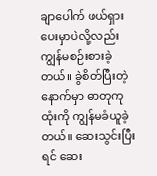ချာပေါက် ဖယ်ရှားပေးမှာပဲလို့လည်း ကျွန်မစဉ်းစားခဲ့တယ်။ ခွဲစိတ်ပြီးတဲ့နောက်မှာ ဓာတုကုထုံးကို ကျွန်မခံယူခဲ့တယ်။ ဆေးသွင်းပြီးရင် ဆေး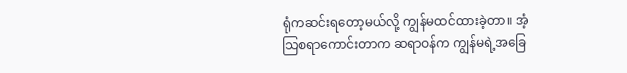ရုံကဆင်းရတော့မယ်လို့ ကျွန်မထင်ထားခဲ့တာ။ အံ့သြစရာကောင်းတာက ဆရာဝန်က ကျွန်မရဲ့အခြေ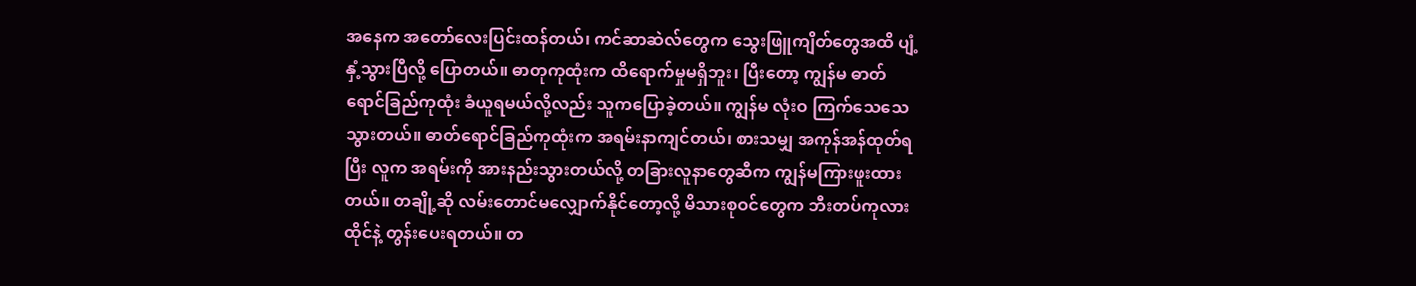အနေက အတော်လေးပြင်းထန်တယ်၊ ကင်ဆာဆဲလ်တွေက သွေးဖြူကျိတ်တွေအထိ ပျံ့နှံ့သွားပြီလို့ ပြောတယ်။ ဓာတုကုထုံးက ထိရောက်မှုမရှိဘူး၊ ပြီးတော့ ကျွန်မ ဓာတ်ရောင်ခြည်ကုထုံး ခံယူရမယ်လို့လည်း သူကပြောခဲ့တယ်။ ကျွန်မ လုံးဝ ကြက်သေသေသွားတယ်။ ဓာတ်ရောင်ခြည်ကုထုံးက အရမ်းနာကျင်တယ်၊ စားသမျှ အကုန်အန်ထုတ်ရပြီး လူက အရမ်းကို အားနည်းသွားတယ်လို့ တခြားလူနာတွေဆီက ကျွန်မကြားဖူးထားတယ်။ တချို့ဆို လမ်းတောင်မလျှောက်နိုင်တော့လို့ မိသားစုဝင်တွေက ဘီးတပ်ကုလားထိုင်နဲ့ တွန်းပေးရတယ်။ တ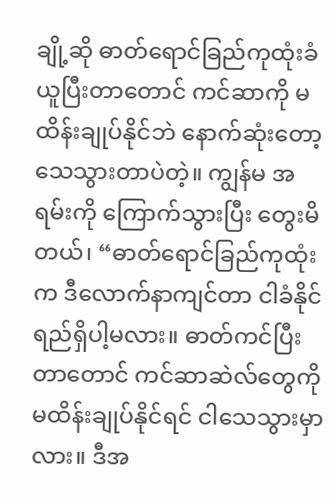ချို့ဆို ဓာတ်ရောင်ခြည်ကုထုံးခံယူပြီးတာတောင် ကင်ဆာကို မထိန်းချုပ်နိုင်ဘဲ နောက်ဆုံးတော့ သေသွားတာပဲတဲ့။ ကျွန်မ အရမ်းကို ကြောက်သွားပြီး တွေးမိတယ်၊ “ဓာတ်ရောင်ခြည်ကုထုံးက ဒီလောက်နာကျင်တာ ငါခံနိုင်ရည်ရှိပါ့မလား။ ဓာတ်ကင်ပြီးတာတောင် ကင်ဆာဆဲလ်တွေကို မထိန်းချုပ်နိုင်ရင် ငါသေသွားမှာလား။ ဒီအ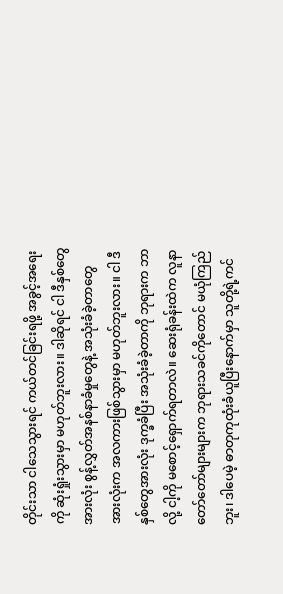တိုင်းသာ ငါသေသွားရင် ကယ်တင်ခြင်းရဖို့ အခွင့်အရေးကို ဆုံးရှုံးသွားမှာ မဟုတ်ဘူးလား။ ဒါဆိုရင် ငါ ဒီနှစ်တွေအားလုံး စွန့်လွှတ်အနစ်နာခံမှုတွေနဲ့ အသုံးခံခဲ့တာတွေအားလုံးက အလကားဖြစ်သွားမှာ မဟုတ်ဘူးလား။ ငါ ဒီနှစ်တွေအားလုံး ဒုက္ခခံပြီး အသုံးခံခဲ့တာကို ဘုရားက ဘာလို့ ငါ့ကို မစောင့်ရှောက်ရတာလဲ။ ဆေးရုံခန်းထဲက လူနာတော်တော်များများက ဘုရားသခင်ကိုတောင် မယုံကြည်ဘူး၊ ဒါပေမဲ့ ဓာတုကုထုံးခံယူပြီးနောက်မှာ သူတို့ရဲ့ကင်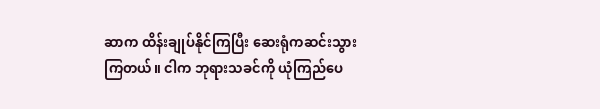ဆာက ထိန်းချုပ်နိုင်ကြပြီး ဆေးရုံကဆင်းသွားကြတယ်။ ငါက ဘုရားသခင်ကို ယုံကြည်ပေ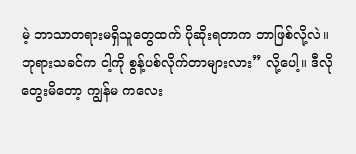မဲ့ ဘာသာတရားမရှိသူတွေထက် ပိုဆိုးရတာက ဘာဖြစ်လို့လဲ။ ဘုရားသခင်က ငါ့ကို စွန့်ပစ်လိုက်တာများလား” လို့ပေါ့။ ဒီလိုတွေးမိတော့ ကျွန်မ ကလေး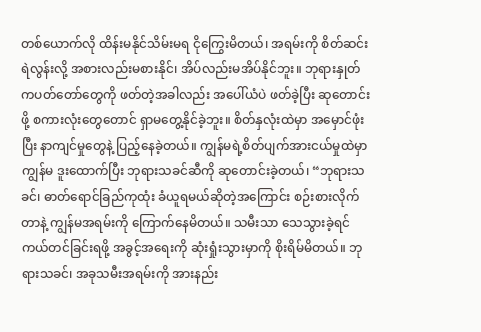တစ်ယောက်လို ထိန်းမနိုင်သိမ်းမရ ငိုကြွေးမိတယ်၊ အရမ်းကို စိတ်ဆင်းရဲလွန်းလို့ အစားလည်းမစားနိုင်၊ အိပ်လည်းမအိပ်နိုင်ဘူး။ ဘုရားနှုတ်ကပတ်တော်တွေကို ဖတ်တဲ့အခါလည်း အပေါ်ယံပဲ ဖတ်ခဲ့ပြီး ဆုတောင်းဖို့ စကားလုံးတွေတောင် ရှာမတွေ့နိုင်ခဲ့ဘူး။ စိတ်နှလုံးထဲမှာ အမှောင်ဖုံးပြီး နာကျင်မှုတွေနဲ့ ပြည့်နေခဲ့တယ်။ ကျွန်မရဲ့စိတ်ပျက်အားငယ်မှုထဲမှာ ကျွန်မ ဒူးထောက်ပြီး ဘုရားသခင်ဆီကို ဆုတောင်းခဲ့တယ်၊ “ဘုရားသခင်၊ ဓာတ်ရောင်ခြည်ကုထုံး ခံယူရမယ်ဆိုတဲ့အကြောင်း စဉ်းစားလိုက်တာနဲ့ ကျွန်မအရမ်းကို ကြောက်နေမိတယ်။ သမီးသာ သေသွားခဲ့ရင် ကယ်တင်ခြင်းရဖို့ အခွင့်အရေးကို ဆုံးရှုံးသွားမှာကို စိုးရိမ်မိတယ်။ ဘုရားသခင်၊ အခုသမီးအရမ်းကို အားနည်း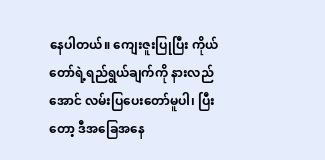နေပါတယ်။ ကျေးဇူးပြုပြီး ကိုယ်တော်ရဲ့ရည်ရွယ်ချက်ကို နားလည်အောင် လမ်းပြပေးတော်မူပါ၊ ပြီးတော့ ဒီအခြေအနေ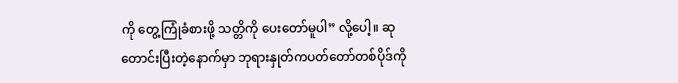ကို တွေ့ကြုံခံစားဖို့ သတ္တိကို ပေးတော်မူပါ” လို့ပေါ့။ ဆုတောင်းပြီးတဲ့နောက်မှာ ဘုရားနှုတ်ကပတ်တော်တစ်ပိုဒ်ကို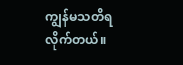ကျွန်မသတိရလိုက်တယ်။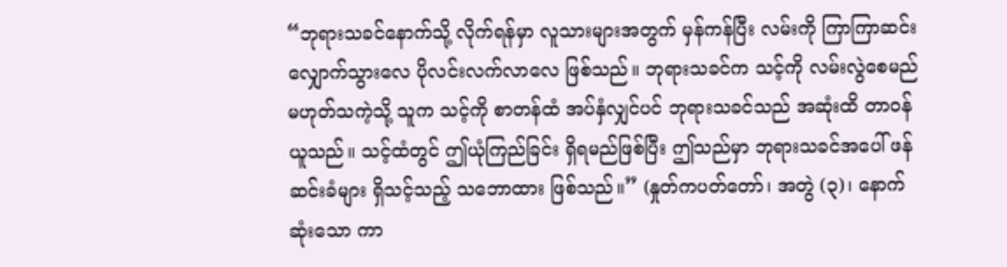“ဘုရားသခင်နောက်သို့ လိုက်ရန်မှာ လူသားများအတွက် မှန်ကန်ပြီး လမ်းကို ကြာကြာဆင်းလျှောက်သွားလေ ပိုလင်းလက်လာလေ ဖြစ်သည်။ ဘုရားသခင်က သင့်ကို လမ်းလွဲစေမည်မဟုတ်သကဲ့သို့ သူက သင့်ကို စာတန်ထံ အပ်နှံလျှင်ပင် ဘုရားသခင်သည် အဆုံးထိ တာဝန်ယူသည်။ သင့်ထံတွင် ဤယုံကြည်ခြင်း ရှိရမည်ဖြစ်ပြီး ဤသည်မှာ ဘုရားသခင်အပေါ် ဖန်ဆင်းခံများ ရှိသင့်သည့် သဘောထား ဖြစ်သည်။” (နှုတ်ကပတ်တော်၊ အတွဲ (၃)၊ နောက်ဆုံးသော ကာ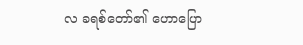လ ခရစ်တော်၏ ဟောပြော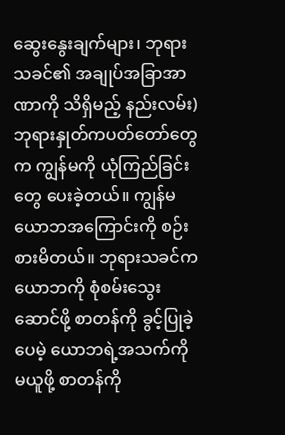ဆွေးနွေးချက်များ၊ ဘုရားသခင်၏ အချုပ်အခြာအာဏာကို သိရှိမည့် နည်းလမ်း) ဘုရားနှုတ်ကပတ်တော်တွေက ကျွန်မကို ယုံကြည်ခြင်းတွေ ပေးခဲ့တယ်။ ကျွန်မ ယောဘအကြောင်းကို စဉ်းစားမိတယ်။ ဘုရားသခင်က ယောဘကို စုံစမ်းသွေးဆောင်ဖို့ စာတန်ကို ခွင့်ပြုခဲ့ပေမဲ့ ယောဘရဲ့အသက်ကို မယူဖို့ စာတန်ကို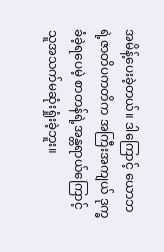အမိန့်ပေးခဲ့တယ်။ ဒါကြောင့် ယောဘရဲ့ဇာတိပကတိက အကြီးအကျယ် ဒုက္ခခံခဲ့ရပေမဲ့ စာတန်ရဲ့အန္တရာယ်ကြောင့် သူအသက်မဆုံးရှုံးခဲ့ဘူး။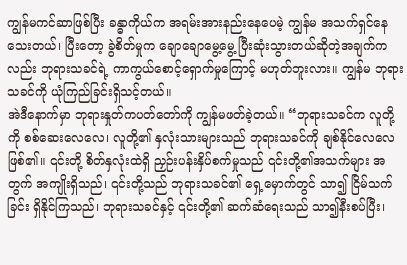ကျွန်မကင်ဆာဖြစ်ပြီး ခန္ဓာကိုယ်က အရမ်းအားနည်းနေပေမဲ့ ကျွန်မ အသက်ရှင်နေသေးတယ်၊ ပြီးတော့ ခွဲစိတ်မှုက ချောချောမွေ့မွေ့ ပြီးဆုံးသွားတယ်ဆိုတဲ့အချက်ကလည်း ဘုရားသခင်ရဲ့ ကာကွယ်စောင့်ရှောက်မှုကြောင့် မဟုတ်ဘူးလား။ ကျွန်မ ဘုရားသခင်ကို ယုံကြည်ခြင်းရှိသင့်တယ်။
အဲဒီနောက်မှာ ဘုရားနှုတ်ကပတ်တော်ကို ကျွန်မဖတ်ခဲ့တယ်။ “ဘုရားသခင်က လူတို့ကို စစ်ဆေးလေလေ၊ လူတို့၏ နှလုံးသားများသည် ဘုရားသခင်ကို ချစ်နိုင်လေလေ ဖြစ်၏။ ၎င်းတို့ စိတ်နှလုံးထဲရှိ ညှဉ်းပန်းနှိပ်စက်မှုသည် ၎င်းတို့၏အသက်များ အတွက် အကျိုးရှိသည်၊ ၎င်းတို့သည် ဘုရားသခင်၏ ရှေ့မှောက်တွင် သာ၍ ငြိမ်သက်ခြင်း ရှိနိုင်ကြသည်၊ ဘုရားသခင်နှင့် ၎င်းတို့၏ ဆက်ဆံရေးသည် သာ၍နီးစပ်ပြီး၊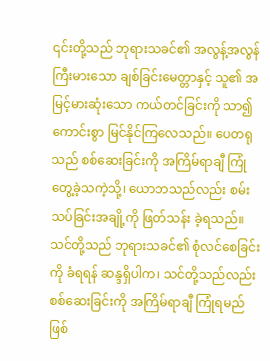၎င်းတို့သည် ဘုရားသခင်၏ အလွန့်အလွန် ကြီးမားသော ချစ်ခြင်းမေတ္တာနှင့် သူ၏ အမြင့်မားဆုံးသော ကယ်တင်ခြင်းကို သာ၍ကောင်းစွာ မြင်နိုင်ကြလေသည်။ ပေတရုသည် စစ်ဆေးခြင်းကို အကြိမ်ရာချီ ကြုံတွေ့ခဲ့သကဲ့သို့၊ ယောဘသည်လည်း စမ်းသပ်ခြင်းအချို့ကို ဖြတ်သန်း ခဲ့ရသည်။ သင်တို့သည် ဘုရားသခင်၏ စုံလင်စေခြင်းကို ခံရရန် ဆန္ဒရှိပါက၊ သင်တို့သည်လည်း စစ်ဆေးခြင်းကို အကြိမ်ရာချီ ကြုံရမည်ဖြစ်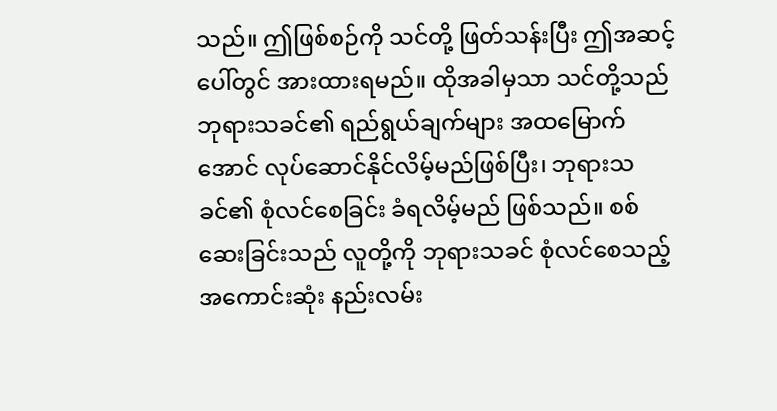သည်။ ဤဖြစ်စဉ်ကို သင်တို့ ဖြတ်သန်းပြီး ဤအဆင့်ပေါ်တွင် အားထားရမည်။ ထိုအခါမှသာ သင်တို့သည် ဘုရားသခင်၏ ရည်ရွယ်ချက်များ အထမြောက်အောင် လုပ်ဆောင်နိုင်လိမ့်မည်ဖြစ်ပြီး၊ ဘုရားသခင်၏ စုံလင်စေခြင်း ခံရလိမ့်မည် ဖြစ်သည်။ စစ်ဆေးခြင်းသည် လူတို့ကို ဘုရားသခင် စုံလင်စေသည့် အကောင်းဆုံး နည်းလမ်း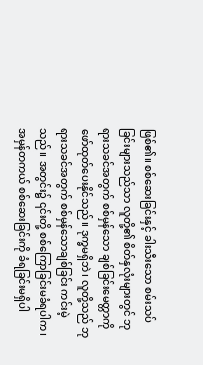ဖြစ်၏။ စစ်ဆေးခြင်းနှင့် ခါးသီးသော စမ်းသပ်ခြင်းများသည်သာ လူတို့၏ စိတ်နှလုံးများတွင် ဘုရားသခင်အတွက် စစ်မှန်သော ချစ်ခြင်းမေတ္တာကို ဖော်ထုတ်ပေးနိုင်သည်။ ဒုက္ခမရှိဘဲ၊ လူတို့သည် ဘုရားသခင်အတွက် စစ်မှန်သောချစ်ခြင်း ကင်းမဲ့သည်။ အတွင်း၌ ၎င်းတို့ စစ်ကြောခြင်းမခံရပါက၊ အမှန်တကယ် စစ်ဆေးခြင်းကို ခံရခြင်းမရှိပါ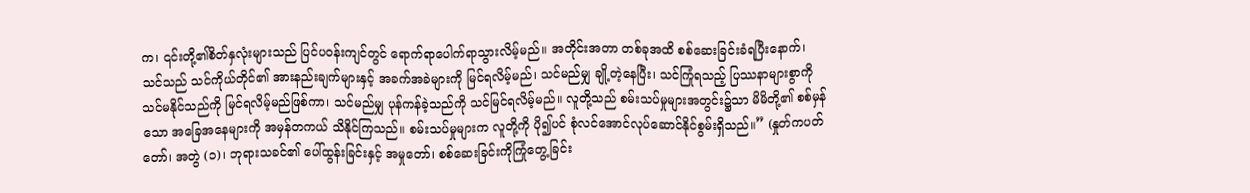က၊ ၎င်းတို့၏စိတ်နှလုံးများသည် ပြင်ပဝန်းကျင်တွင် ရောက်ရာပေါက်ရာသွားလိမ့်မည်။ အတိုင်းအတာ တစ်ခုအထိ စစ်ဆေးခြင်းခံရပြီးနောက်၊ သင်သည် သင်ကိုယ်တိုင်၏ အားနည်းချက်များနှင့် အခက်အခဲများကို မြင်ရလိမ့်မည်၊ သင်မည်မျှ ချို့တဲ့နေပြီး၊ သင်ကြုံရသည့် ပြဿနာများစွာကို သင်မနိုင်သည်ကို မြင်ရလိမ့်မည်ဖြစ်ကာ၊ သင်မည်မျှ ပုန်ကန်ခဲ့သည်ကို သင်မြင်ရလိမ့်မည်။ လူတို့သည် စမ်းသပ်မှုများအတွင်း၌သာ မိမိတို့၏ စစ်မှန်သော အခြေအနေများကို အမှန်တကယ် သိနိုင်ကြသည်။ စမ်းသပ်မှုများက လူတို့ကို ပို၍ပင် စုံလင်အောင်လုပ်ဆောင်နိုင်စွမ်းရှိသည်။” (နှုတ်ကပတ်တော်၊ အတွဲ (၁)၊ ဘုရားသခင်၏ ပေါ်ထွန်းခြင်းနှင့် အမှုတော်၊ စစ်ဆေးခြင်းကိုကြုံတွေ့ခြင်း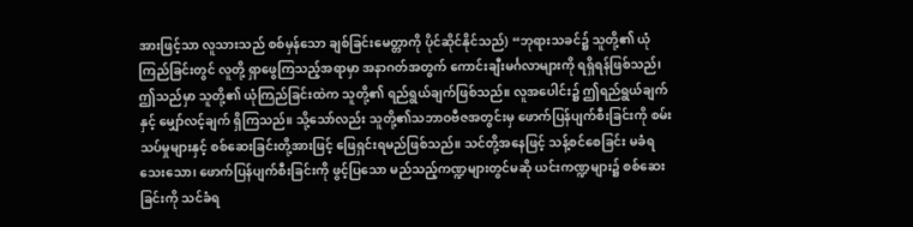အားဖြင့်သာ လူသားသည် စစ်မှန်သော ချစ်ခြင်းမေတ္တာကို ပိုင်ဆိုင်နိုင်သည်) “ဘုရားသခင်၌ သူတို့၏ ယုံကြည်ခြင်းတွင် လူတို့ ရှာဖွေကြသည့်အရာမှာ အနာဂတ်အတွက် ကောင်းချီးမင်္ဂလာများကို ရရှိရန်ဖြစ်သည်၊ ဤသည်မှာ သူတို့၏ ယုံကြည်ခြင်းထဲက သူတို့၏ ရည်ရွယ်ချက်ဖြစ်သည်။ လူအပေါင်း၌ ဤရည်ရွယ်ချက်နှင့် မျှော်လင့်ချက် ရှိကြသည်။ သို့သော်လည်း သူတို့၏သဘာဝဗီဇအတွင်းမှ ဖောက်ပြန်ပျက်စီးခြင်းကို စမ်းသပ်မှုများနှင့် စစ်ဆေးခြင်းတို့အားဖြင့် ဖြေရှင်းရမည်ဖြစ်သည်။ သင်တို့အနေဖြင့် သန့်စင်စေခြင်း မခံရသေးသော၊ ဖောက်ပြန်ပျက်စီးခြင်းကို ဖွင့်ပြသော မည်သည့်ကဏ္ဍများတွင်မဆို ယင်းကဏ္ဍများ၌ စစ်ဆေးခြင်းကို သင်ခံရ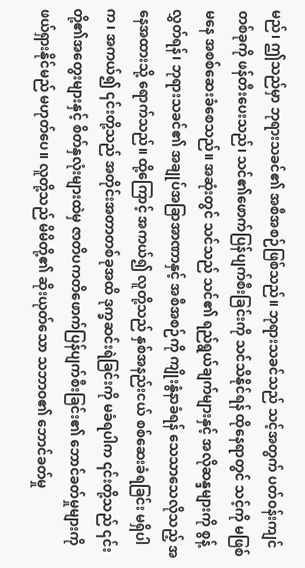မည်၊ ဤသည်မှာ ဘုရားသခင်၏ အစီအစဉ်ဖြစ်သည်။ ဘုရားသခင်သည် သင့်အတွက် ပတ်ဝန်းကျင်တစ်ခုကို ဖန်တီးပေးသည်၊ သင်၏ဖောက်ပြန်ပျက်စီးခြင်းကို သင်သိနိုင်ရန် ထိုနေရာတွင် သင့်ကို မဖြစ်မနေ အစစ်ဆေးခံစေသည်။ အဆုံးတွင် သင်သည် သင်၏ ရည်ရွယ်ချက်များနှင့် အလိုဆန္ဒများကို စွန့်လွှတ်ရန်၊ ဘုရားသခင်၏ အချုပ်အခြာအာဏာနှင့် အစီအစဉ်ကို ကျိုးနွံနာခံရန် သေသာသေလိုသည့် အနေအထားသို့ ရောက်သည်။ ထို့ကြောင့် အကယ်၍ လူတို့သည် နှစ်အနည်းငယ် စစ်ဆေးခံရခြင်း မရှိပါက၊ အကယ်၍ ၎င်းတို့သည် အတိုင်းအတာတစ်ခုအထိ ဒုက္ခဆင်းရဲခြင်းကို မခံရပါက ၎င်းတို့သည် ၎င်းတို့၏အတွေးများနှင့် စိတ်နှလုံးများထဲမှ ဇာတိပကတိဖောက်ပြန်ပျက်စီးခြင်း၏ ဘောင်ခတ်မှုများကို ဖယ်ရှားနိုင်မည် မဟုတ်ပေ။ လူတို့သည် မိမိတို့၏ ဆိုးယုတ်သော သဘာဝ၏ ဘောင်ခတ်မှု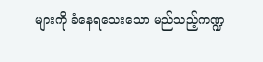များကို ခံနေရသေးသော မည်သည့်ကဏ္ဍ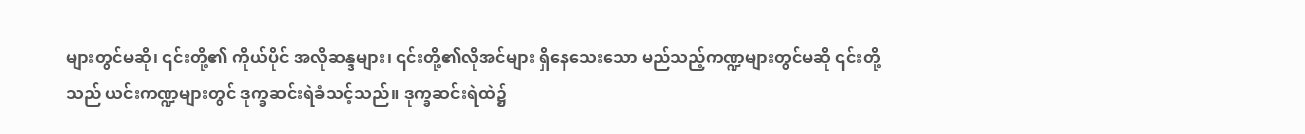များတွင်မဆို၊ ၎င်းတို့၏ ကိုယ်ပိုင် အလိုဆန္ဒများ၊ ၎င်းတို့၏လိုအင်များ ရှိနေသေးသော မည်သည့်ကဏ္ဍများတွင်မဆို ၎င်းတို့သည် ယင်းကဏ္ဍများတွင် ဒုက္ခဆင်းရဲခံသင့်သည်။ ဒုက္ခဆင်းရဲထဲ၌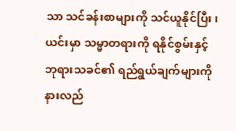သာ သင်ခန်းစာများကို သင်ယူနိုင်ပြီး၊ ယင်းမှာ သမ္မာတရားကို ရနိုင်စွမ်းနှင့် ဘုရားသခင်၏ ရည်ရွယ်ချက်များကို နားလည်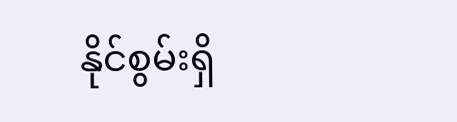နိုင်စွမ်းရှိ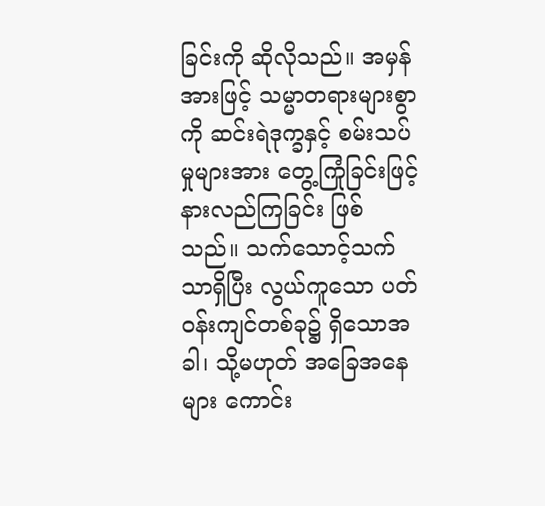ခြင်းကို ဆိုလိုသည်။ အမှန်အားဖြင့် သမ္မာတရားများစွာကို ဆင်းရဲဒုက္ခနှင့် စမ်းသပ်မှုများအား တွေ့ကြုံခြင်းဖြင့် နားလည်ကြခြင်း ဖြစ်သည်။ သက်သောင့်သက်သာရှိပြီး လွယ်ကူသော ပတ်ဝန်းကျင်တစ်ခု၌ ရှိသောအခါ၊ သို့မဟုတ် အခြေအနေများ ကောင်း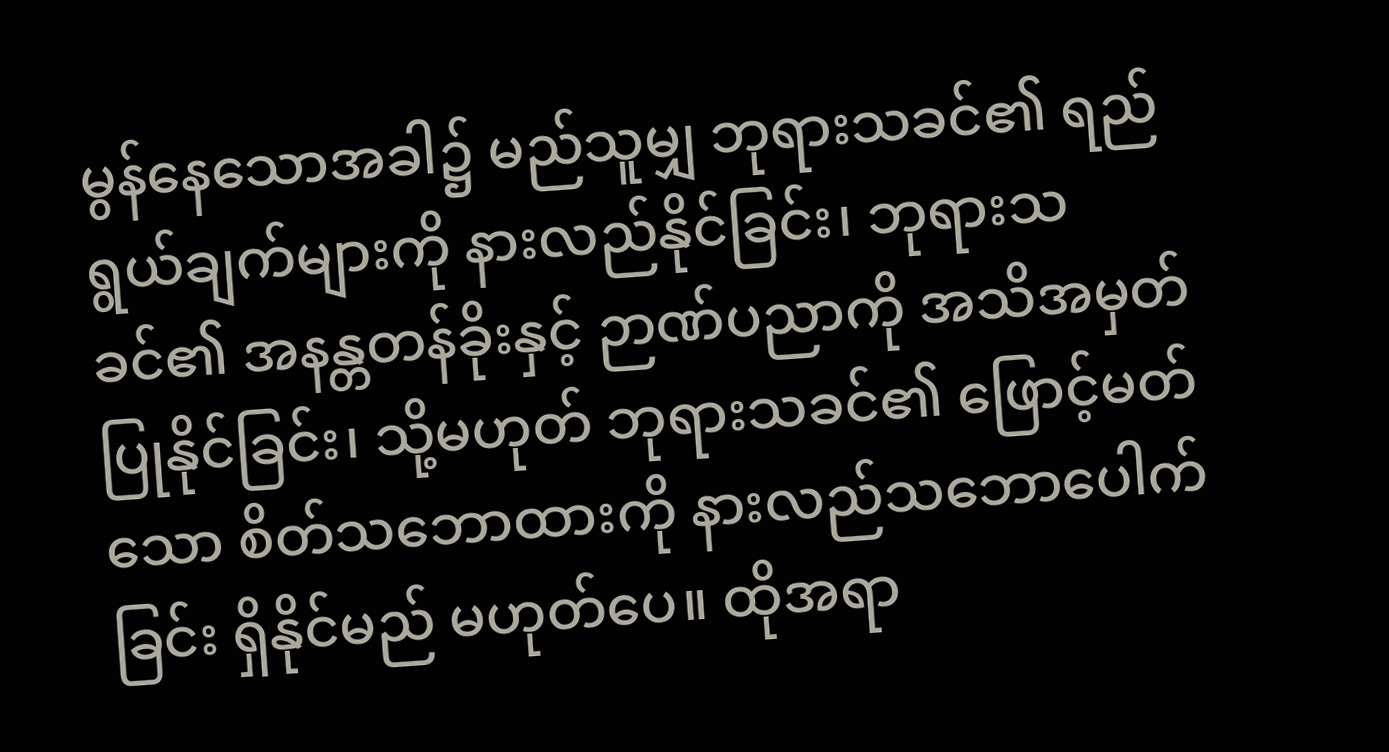မွန်နေသောအခါ၌ မည်သူမျှ ဘုရားသခင်၏ ရည်ရွယ်ချက်များကို နားလည်နိုင်ခြင်း၊ ဘုရားသခင်၏ အနန္တတန်ခိုးနှင့် ဉာဏ်ပညာကို အသိအမှတ်ပြုနိုင်ခြင်း၊ သို့မဟုတ် ဘုရားသခင်၏ ဖြောင့်မတ်သော စိတ်သဘောထားကို နားလည်သဘောပေါက်ခြင်း ရှိနိုင်မည် မဟုတ်ပေ။ ထိုအရာ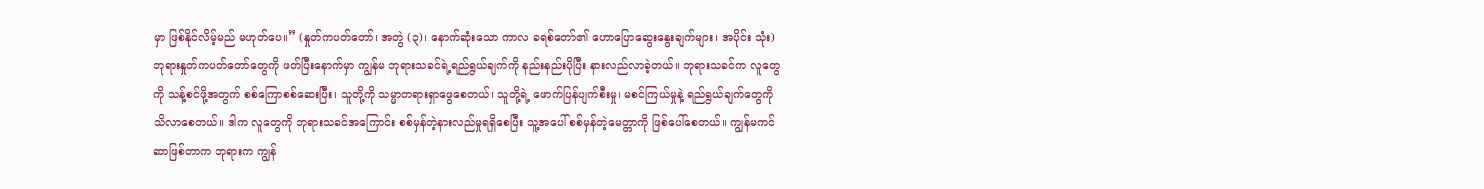မှာ ဖြစ်နိုင်လိမ့်မည် မဟုတ်ပေ။” (နှုတ်ကပတ်တော်၊ အတွဲ (၃)၊ နောက်ဆုံးသော ကာလ ခရစ်တော်၏ ဟောပြောဆွေးနွေးချက်များ၊ အပိုင်း သုံး) ဘုရားနှုတ်ကပတ်တော်တွေကို ဖတ်ပြီးနောက်မှာ ကျွန်မ ဘုရားသခင်ရဲ့ရည်ရွယ်ချက်ကို နည်းနည်းပိုပြီး နားလည်လာခဲ့တယ်။ ဘုရားသခင်က လူတွေကို သန့်စင်ဖို့အတွက် စစ်ကြောစစ်ဆေးပြီး၊ သူတို့ကို သမ္မာတရားရှာဖွေစေတယ်၊ သူတို့ရဲ့ ဖောက်ပြန်ပျက်စီးမှု၊ မစင်ကြယ်မှုနဲ့ ရည်ရွယ်ချက်တွေကို သိလာစေတယ်။ ဒါက လူတွေကို ဘုရားသခင်အကြောင်း စစ်မှန်တဲ့နားလည်မှုရရှိစေပြီး သူ့အပေါ် စစ်မှန်တဲ့မေတ္တာကို ဖြစ်ပေါ်စေတယ်။ ကျွန်မကင်ဆာဖြစ်တာက ဘုရားက ကျွန်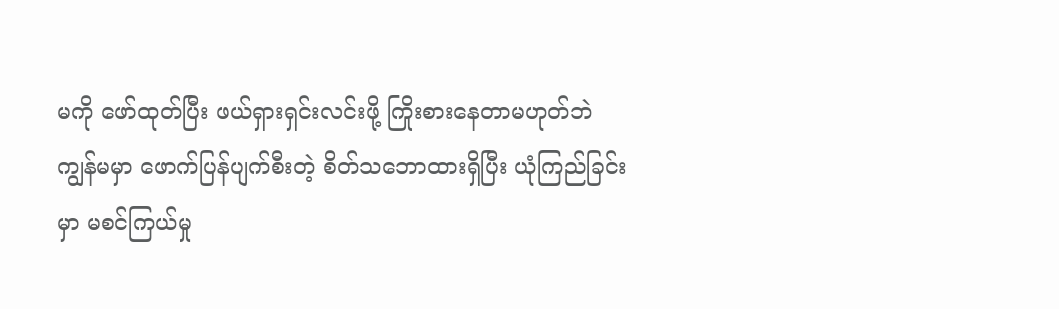မကို ဖော်ထုတ်ပြီး ဖယ်ရှားရှင်းလင်းဖို့ ကြိုးစားနေတာမဟုတ်ဘဲ ကျွန်မမှာ ဖောက်ပြန်ပျက်စီးတဲ့ စိတ်သဘောထားရှိပြီး ယုံကြည်ခြင်းမှာ မစင်ကြယ်မှု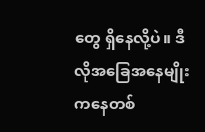တွေ ရှိနေလို့ပဲ။ ဒီလိုအခြေအနေမျိုးကနေတစ်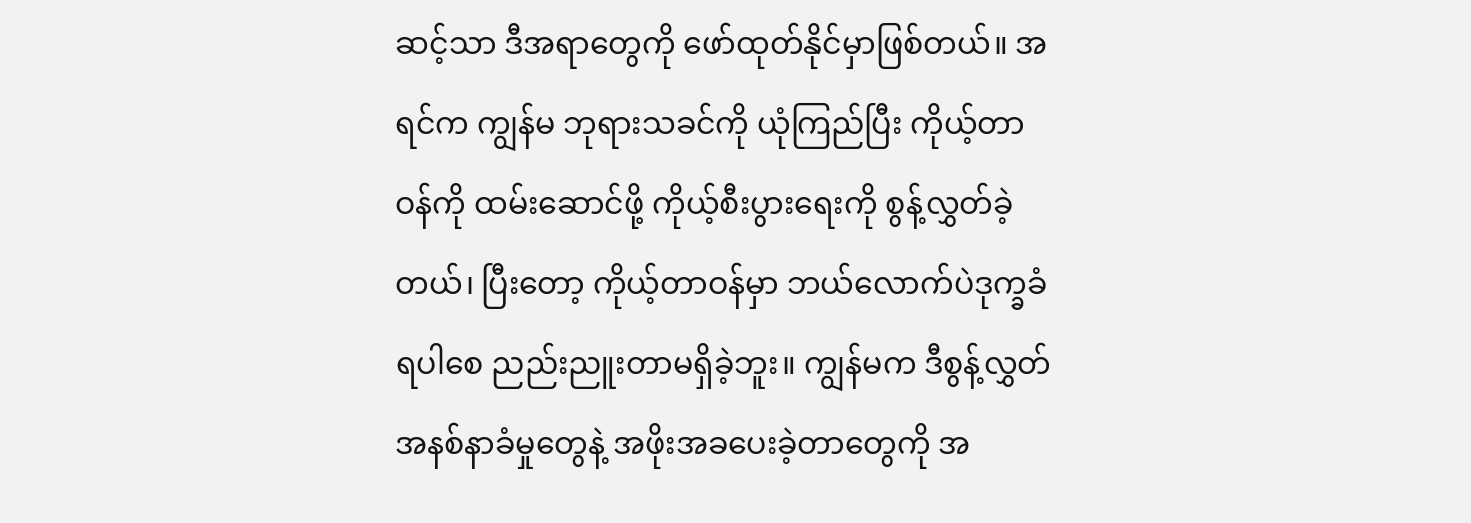ဆင့်သာ ဒီအရာတွေကို ဖော်ထုတ်နိုင်မှာဖြစ်တယ်။ အရင်က ကျွန်မ ဘုရားသခင်ကို ယုံကြည်ပြီး ကိုယ့်တာဝန်ကို ထမ်းဆောင်ဖို့ ကိုယ့်စီးပွားရေးကို စွန့်လွှတ်ခဲ့တယ်၊ ပြီးတော့ ကိုယ့်တာဝန်မှာ ဘယ်လောက်ပဲဒုက္ခခံရပါစေ ညည်းညူးတာမရှိခဲ့ဘူး။ ကျွန်မက ဒီစွန့်လွှတ်အနစ်နာခံမှုတွေနဲ့ အဖိုးအခပေးခဲ့တာတွေကို အ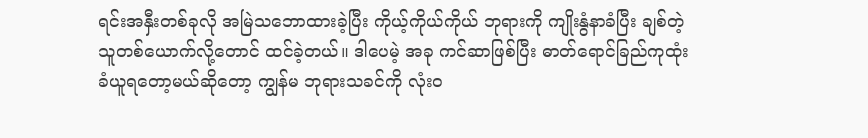ရင်းအနှီးတစ်ခုလို အမြဲသဘောထားခဲ့ပြီး ကိုယ့်ကိုယ်ကိုယ် ဘုရားကို ကျိုးနွံနာခံပြီး ချစ်တဲ့သူတစ်ယောက်လို့တောင် ထင်ခဲ့တယ်။ ဒါပေမဲ့ အခု ကင်ဆာဖြစ်ပြီး ဓာတ်ရောင်ခြည်ကုထုံး ခံယူရတော့မယ်ဆိုတော့ ကျွန်မ ဘုရားသခင်ကို လုံးဝ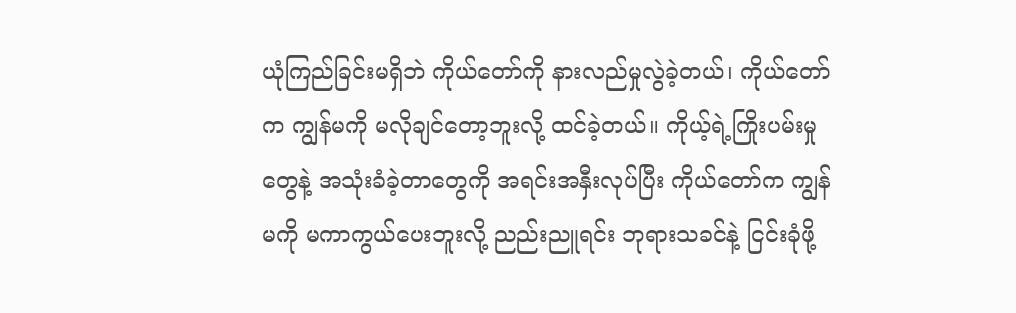ယုံကြည်ခြင်းမရှိဘဲ ကိုယ်တော်ကို နားလည်မှုလွဲခဲ့တယ်၊ ကိုယ်တော်က ကျွန်မကို မလိုချင်တော့ဘူးလို့ ထင်ခဲ့တယ်။ ကိုယ့်ရဲ့ကြိုးပမ်းမှုတွေနဲ့ အသုံးခံခဲ့တာတွေကို အရင်းအနှီးလုပ်ပြီး ကိုယ်တော်က ကျွန်မကို မကာကွယ်ပေးဘူးလို့ ညည်းညူရင်း ဘုရားသခင်နဲ့ ငြင်းခုံဖို့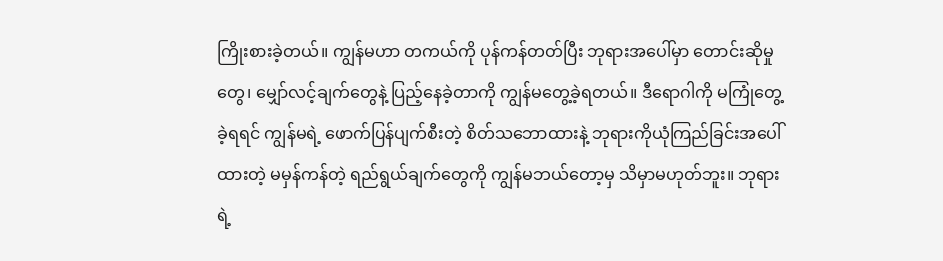ကြိုးစားခဲ့တယ်။ ကျွန်မဟာ တကယ်ကို ပုန်ကန်တတ်ပြီး ဘုရားအပေါ်မှာ တောင်းဆိုမှုတွေ၊ မျှော်လင့်ချက်တွေနဲ့ ပြည့်နေခဲ့တာကို ကျွန်မတွေ့ခဲ့ရတယ်။ ဒီရောဂါကို မကြုံတွေ့ခဲ့ရရင် ကျွန်မရဲ့ ဖောက်ပြန်ပျက်စီးတဲ့ စိတ်သဘောထားနဲ့ ဘုရားကိုယုံကြည်ခြင်းအပေါ်ထားတဲ့ မမှန်ကန်တဲ့ ရည်ရွယ်ချက်တွေကို ကျွန်မဘယ်တော့မှ သိမှာမဟုတ်ဘူး။ ဘုရားရဲ့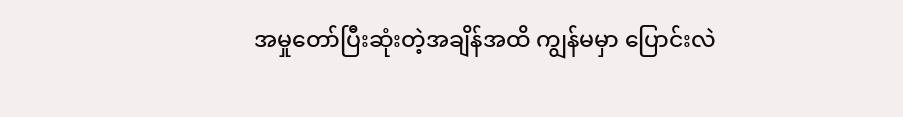အမှုတော်ပြီးဆုံးတဲ့အချိန်အထိ ကျွန်မမှာ ပြောင်းလဲ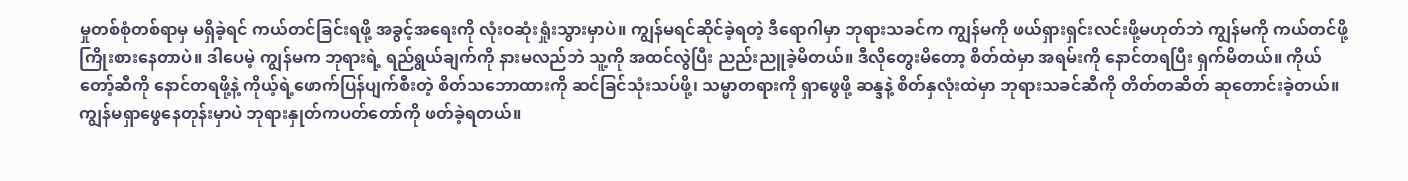မှုတစ်စုံတစ်ရာမှ မရှိခဲ့ရင် ကယ်တင်ခြင်းရဖို့ အခွင့်အရေးကို လုံးဝဆုံးရှုံးသွားမှာပဲ။ ကျွန်မရင်ဆိုင်ခဲ့ရတဲ့ ဒီရောဂါမှာ ဘုရားသခင်က ကျွန်မကို ဖယ်ရှားရှင်းလင်းဖို့မဟုတ်ဘဲ ကျွန်မကို ကယ်တင်ဖို့ ကြိုးစားနေတာပဲ။ ဒါပေမဲ့ ကျွန်မက ဘုရားရဲ့ ရည်ရွယ်ချက်ကို နားမလည်ဘဲ သူ့ကို အထင်လွဲပြီး ညည်းညူခဲ့မိတယ်။ ဒီလိုတွေးမိတော့ စိတ်ထဲမှာ အရမ်းကို နောင်တရပြီး ရှက်မိတယ်။ ကိုယ်တော့်ဆီကို နောင်တရဖို့နဲ့ ကိုယ့်ရဲ့ဖောက်ပြန်ပျက်စီးတဲ့ စိတ်သဘောထားကို ဆင်ခြင်သုံးသပ်ဖို့၊ သမ္မာတရားကို ရှာဖွေဖို့ ဆန္ဒနဲ့ စိတ်နှလုံးထဲမှာ ဘုရားသခင်ဆီကို တိတ်တဆိတ် ဆုတောင်းခဲ့တယ်။
ကျွန်မရှာဖွေနေတုန်းမှာပဲ ဘုရားနှုတ်ကပတ်တော်ကို ဖတ်ခဲ့ရတယ်။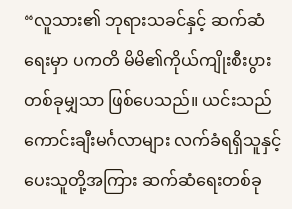“လူသား၏ ဘုရားသခင်နှင့် ဆက်ဆံရေးမှာ ပကတိ မိမိ၏ကိုယ်ကျိုးစီးပွားတစ်ခုမျှသာ ဖြစ်ပေသည်။ ယင်းသည် ကောင်းချီးမင်္ဂလာများ လက်ခံရရှိသူနှင့် ပေးသူတို့အကြား ဆက်ဆံရေးတစ်ခု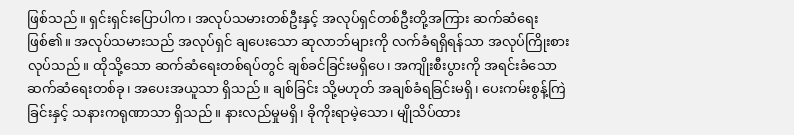ဖြစ်သည်။ ရှင်းရှင်းပြောပါက၊ အလုပ်သမားတစ်ဦးနှင့် အလုပ်ရှင်တစ်ဦးတို့အကြား ဆက်ဆံရေးဖြစ်၏။ အလုပ်သမားသည် အလုပ်ရှင် ချပေးသော ဆုလာဘ်များကို လက်ခံရရှိရန်သာ အလုပ်ကြိုးစားလုပ်သည်။ ထိုသို့သော ဆက်ဆံရေးတစ်ရပ်တွင် ချစ်ခင်ခြင်းမရှိပေ၊ အကျိုးစီးပွားကို အရင်းခံသော ဆက်ဆံရေးတစ်ခု၊ အပေးအယူသာ ရှိသည်။ ချစ်ခြင်း သို့မဟုတ် အချစ်ခံရခြင်းမရှိ၊ ပေးကမ်းစွန့်ကြဲခြင်းနှင့် သနားကရုဏာသာ ရှိသည်။ နားလည်မှုမရှိ၊ ခိုကိုးရာမဲ့သော၊ မျိုသိပ်ထား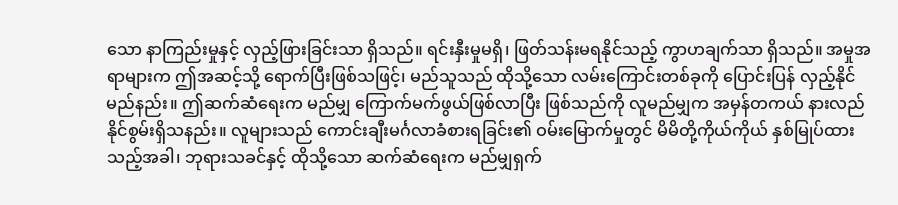သော နာကြည်းမှုနှင့် လှည့်ဖြားခြင်းသာ ရှိသည်။ ရင်းနှီးမှုမရှိ၊ ဖြတ်သန်းမရနိုင်သည့် ကွာဟချက်သာ ရှိသည်။ အမှုအရာများက ဤအဆင့်သို့ ရောက်ပြီးဖြစ်သဖြင့်၊ မည်သူသည် ထိုသို့သော လမ်းကြောင်းတစ်ခုကို ပြောင်းပြန် လှည့်နိုင်မည်နည်း။ ဤဆက်ဆံရေးက မည်မျှ ကြောက်မက်ဖွယ်ဖြစ်လာပြီး ဖြစ်သည်ကို လူမည်မျှက အမှန်တကယ် နားလည်နိုင်စွမ်းရှိသနည်း။ လူများသည် ကောင်းချီးမင်္ဂလာခံစားရခြင်း၏ ဝမ်းမြောက်မှုတွင် မိမိတို့ကိုယ်ကိုယ် နှစ်မြုပ်ထားသည့်အခါ၊ ဘုရားသခင်နှင့် ထိုသို့သော ဆက်ဆံရေးက မည်မျှရှက်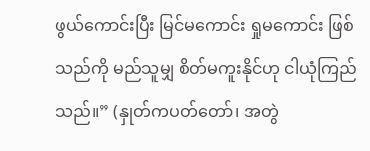ဖွယ်ကောင်းပြီး မြင်မကောင်း ရှုမကောင်း ဖြစ်သည်ကို မည်သူမျှ စိတ်မကူးနိုင်ဟု ငါယုံကြည်သည်။” (နှုတ်ကပတ်တော်၊ အတွဲ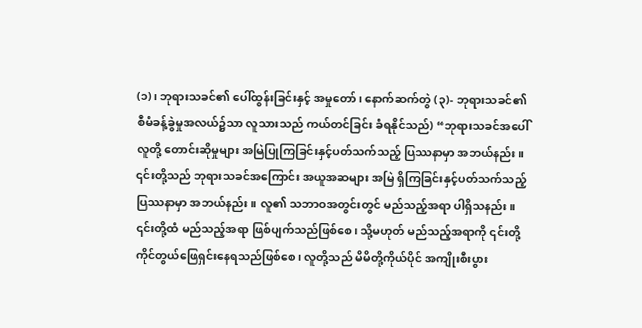(၁)၊ ဘုရားသခင်၏ ပေါ်ထွန်းခြင်းနှင့် အမှုတော်၊ နောက်ဆက်တွဲ (၃)- ဘုရားသခင်၏ စီမံခန့်ခွဲမှုအလယ်၌သာ လူသားသည် ကယ်တင်ခြင်း ခံရနိုင်သည်) “ဘုရားသခင်အပေါ် လူတို့ တောင်းဆိုမှုများ အမြဲပြုကြခြင်းနှင့်ပတ်သက်သည့် ပြဿနာမှာ အဘယ်နည်း။ ၎င်းတို့သည် ဘုရားသခင်အကြောင်း အယူအဆများ အမြဲ ရှိကြခြင်းနှင့်ပတ်သက်သည့် ပြဿနာမှာ အဘယ်နည်း။ လူ၏ သဘာဝအတွင်းတွင် မည်သည့်အရာ ပါရှိသနည်း။ ၎င်းတို့ထံ မည်သည့်အရာ ဖြစ်ပျက်သည်ဖြစ်စေ၊ သို့မဟုတ် မည်သည့်အရာကို ၎င်းတို့ ကိုင်တွယ်ဖြေရှင်းနေရသည်ဖြစ်စေ၊ လူတို့သည် မိမိတို့ကိုယ်ပိုင် အကျိုးစီးပွား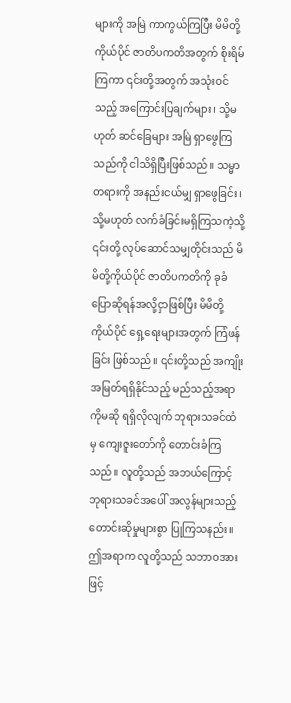များကို အမြဲ ကာကွယ်ကြပြီး မိမိတို့ကိုယ်ပိုင် ဇာတိပကတိအတွက် စိုးရိမ်ကြကာ ၎င်းတို့အတွက် အသုံးဝင်သည့် အကြောင်းပြချက်များ၊ သို့မဟုတ် ဆင်ခြေများ အမြဲ ရှာဖွေကြသည်ကို ငါသိရှိပြီးဖြစ်သည်။ သမ္မာတရားကို အနည်းငယ်မျှ ရှာဖွေခြင်း၊ သို့မဟုတ် လက်ခံခြင်းမရှိကြသကဲ့သို့ ၎င်းတို့ လုပ်ဆောင်သမျှတိုင်းသည် မိမိတို့ကိုယ်ပိုင် ဇာတိပကတိကို ခုခံပြောဆိုရန်အလို့ငှာဖြစ်ပြီး မိမိတို့ကိုယ်ပိုင် ရှေ့ရေးများအတွက် ကြံဖန်ခြင်း ဖြစ်သည်။ ၎င်းတို့သည် အကျိုးအမြတ်ရရှိနိုင်သည့် မည်သည့်အရာကိုမဆို ရရှိလိုလျက် ဘုရားသခင်ထံမှ ကျေးဇူးတော်ကို တောင်းခံကြသည်။ လူတို့သည် အဘယ်ကြောင့် ဘုရားသခင်အပေါ် အလွန်များသည့် တောင်းဆိုမှုများစွာ ပြုကြသနည်း။ ဤအရာက လူတို့သည် သဘာဝအားဖြင့်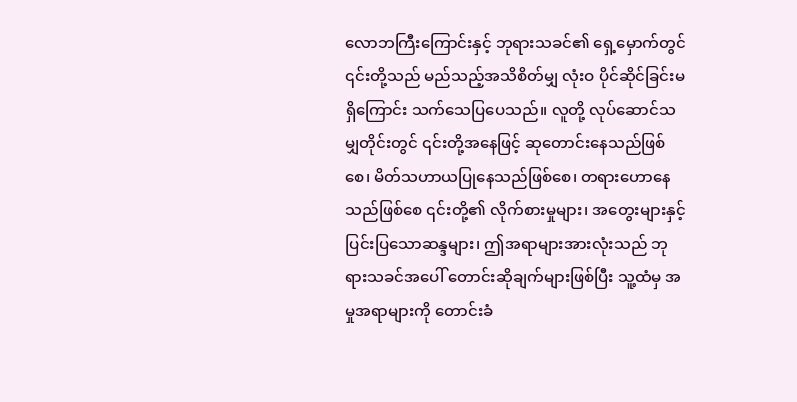လောဘကြီးကြောင်းနှင့် ဘုရားသခင်၏ ရှေ့မှောက်တွင် ၎င်းတို့သည် မည်သည့်အသိစိတ်မျှ လုံးဝ ပိုင်ဆိုင်ခြင်းမရှိကြောင်း သက်သေပြပေသည်။ လူတို့ လုပ်ဆောင်သမျှတိုင်းတွင် ၎င်းတို့အနေဖြင့် ဆုတောင်းနေသည်ဖြစ်စေ၊ မိတ်သဟာယပြုနေသည်ဖြစ်စေ၊ တရားဟောနေသည်ဖြစ်စေ ၎င်းတို့၏ လိုက်စားမှုများ၊ အတွေးများနှင့် ပြင်းပြသောဆန္ဒများ၊ ဤအရာများအားလုံးသည် ဘုရားသခင်အပေါ် တောင်းဆိုချက်များဖြစ်ပြီး သူ့ထံမှ အမှုအရာများကို တောင်းခံ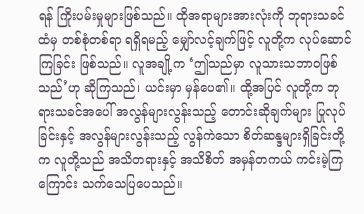ရန် ကြိုးပမ်းမှုများဖြစ်သည်။ ထိုအရာများအားလုံးကို ဘုရားသခင်ထံမှ တစ်စုံတစ်ရာ ရရှိရမည့် မျှော်လင့်ချက်ဖြင့် လူတို့က လုပ်ဆောင်ကြခြင်း ဖြစ်သည်။ လူအချို့က ‘ဤသည်မှာ လူသားသဘာဝဖြစ်သည်’ဟု ဆိုကြသည်၊ ယင်းမှာ မှန်ပေ၏။ ထို့အပြင် လူတို့က ဘုရားသခင်အပေါ် အလွန်များလွန်းသည့် တောင်းဆိုချက်များ ပြုလုပ်ခြင်းနှင့် အလွန်များလွန်းသည့် လွန်ကဲသော စိတ်ဆန္ဒများရှိခြင်းတို့က လူတို့သည် အသိတရားနှင့် အသိစိတ် အမှန်တကယ် ကင်းမဲ့ကြကြောင်း သက်သေပြပေသည်။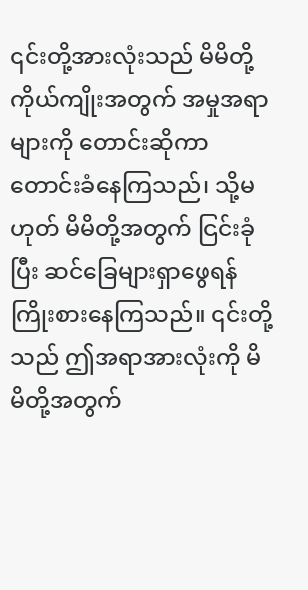၎င်းတို့အားလုံးသည် မိမိတို့ကိုယ်ကျိုးအတွက် အမှုအရာများကို တောင်းဆိုကာ တောင်းခံနေကြသည်၊ သို့မဟုတ် မိမိတို့အတွက် ငြင်းခုံပြီး ဆင်ခြေများရှာဖွေရန် ကြိုးစားနေကြသည်။ ၎င်းတို့သည် ဤအရာအားလုံးကို မိမိတို့အတွက်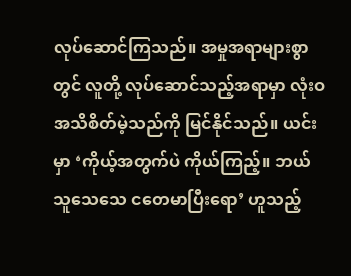လုပ်ဆောင်ကြသည်။ အမှုအရာများစွာတွင် လူတို့ လုပ်ဆောင်သည့်အရာမှာ လုံးဝ အသိစိတ်မဲ့သည်ကို မြင်နိုင်သည်။ ယင်းမှာ ‘ကိုယ့်အတွက်ပဲ ကိုယ်ကြည့်။ ဘယ်သူသေသေ ငတေမာပြီးရော’ ဟူသည့်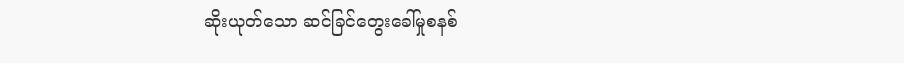ဆိုးယုတ်သော ဆင်ခြင်တွေးခေါ်မှုစနစ်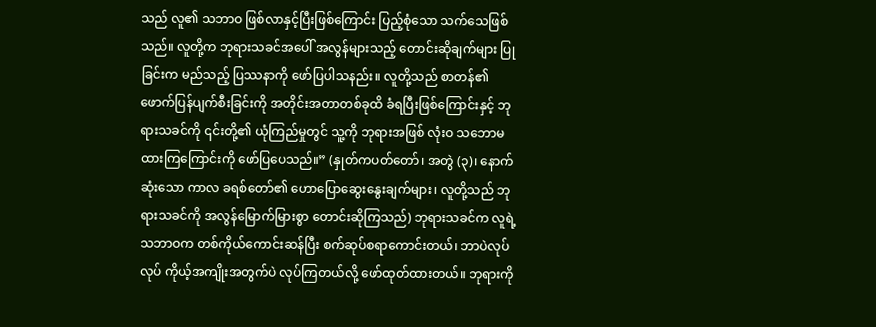သည် လူ၏ သဘာဝ ဖြစ်လာနှင့်ပြီးဖြစ်ကြောင်း ပြည့်စုံသော သက်သေဖြစ်သည်။ လူတို့က ဘုရားသခင်အပေါ် အလွန်များသည့် တောင်းဆိုချက်များ ပြုခြင်းက မည်သည့် ပြဿနာကို ဖော်ပြပါသနည်း။ လူတို့သည် စာတန်၏ ဖောက်ပြန်ပျက်စီးခြင်းကို အတိုင်းအတာတစ်ခုထိ ခံရပြီးဖြစ်ကြောင်းနှင့် ဘုရားသခင်ကို ၎င်းတို့၏ ယုံကြည်မှုတွင် သူ့ကို ဘုရားအဖြစ် လုံးဝ သဘောမထားကြကြောင်းကို ဖော်ပြပေသည်။” (နှုတ်ကပတ်တော်၊ အတွဲ (၃)၊ နောက်ဆုံးသော ကာလ ခရစ်တော်၏ ဟောပြောဆွေးနွေးချက်များ၊ လူတို့သည် ဘုရားသခင်ကို အလွန်မြောက်မြားစွာ တောင်းဆိုကြသည်) ဘုရားသခင်က လူရဲ့သဘာဝက တစ်ကိုယ်ကောင်းဆန်ပြီး စက်ဆုပ်စရာကောင်းတယ်၊ ဘာပဲလုပ်လုပ် ကိုယ့်အကျိုးအတွက်ပဲ လုပ်ကြတယ်လို့ ဖော်ထုတ်ထားတယ်။ ဘုရားကို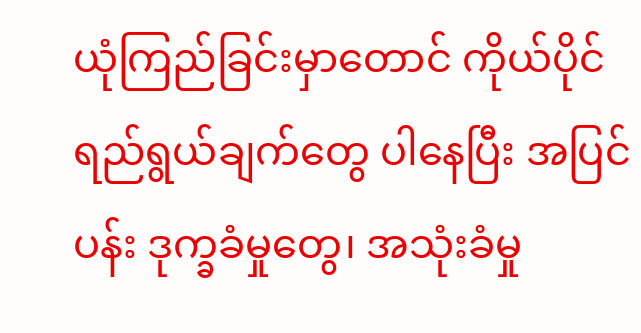ယုံကြည်ခြင်းမှာတောင် ကိုယ်ပိုင်ရည်ရွယ်ချက်တွေ ပါနေပြီး အပြင်ပန်း ဒုက္ခခံမှုတွေ၊ အသုံးခံမှု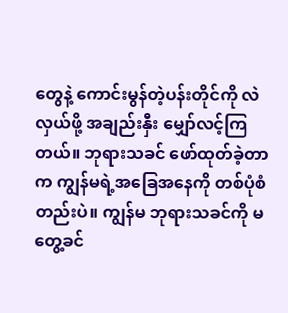တွေနဲ့ ကောင်းမွန်တဲ့ပန်းတိုင်ကို လဲလှယ်ဖို့ အချည်းနှီး မျှော်လင့်ကြတယ်။ ဘုရားသခင် ဖော်ထုတ်ခဲ့တာက ကျွန်မရဲ့အခြေအနေကို တစ်ပုံစံတည်းပဲ။ ကျွန်မ ဘုရားသခင်ကို မတွေ့ခင်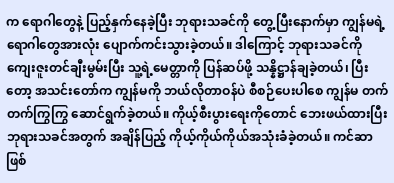က ရောဂါတွေနဲ့ ပြည့်နှက်နေခဲ့ပြီး ဘုရားသခင်ကို တွေ့ပြီးနောက်မှာ ကျွန်မရဲ့ရောဂါတွေအားလုံး ပျောက်ကင်းသွားခဲ့တယ်။ ဒါကြောင့် ဘုရားသခင်ကို ကျေးဇူးတင်ချီးမွမ်းပြီး သူ့ရဲ့မေတ္တာကို ပြန်ဆပ်ဖို့ သန္နိဋ္ဌာန်ချခဲ့တယ်၊ ပြီးတော့ အသင်းတော်က ကျွန်မကို ဘယ်လိုတာဝန်ပဲ စီစဉ်ပေးပါစေ ကျွန်မ တက်တက်ကြွကြွ ဆောင်ရွက်ခဲ့တယ်။ ကိုယ့်စီးပွားရေးကိုတောင် ဘေးဖယ်ထားပြီး ဘုရားသခင်အတွက် အချိန်ပြည့် ကိုယ့်ကိုယ်ကိုယ်အသုံးခံခဲ့တယ်။ ကင်ဆာဖြစ်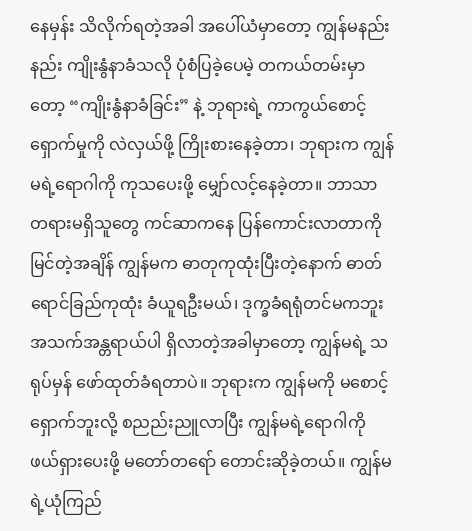နေမှန်း သိလိုက်ရတဲ့အခါ အပေါ်ယံမှာတော့ ကျွန်မနည်းနည်း ကျိုးနွံနာခံသလို ပုံစံပြခဲ့ပေမဲ့ တကယ်တမ်းမှာတော့ “ကျိုးနွံနာခံခြင်း” နဲ့ ဘုရားရဲ့ ကာကွယ်စောင့်ရှောက်မှုကို လဲလှယ်ဖို့ ကြိုးစားနေခဲ့တာ၊ ဘုရားက ကျွန်မရဲ့ရောဂါကို ကုသပေးဖို့ မျှော်လင့်နေခဲ့တာ။ ဘာသာတရားမရှိသူတွေ ကင်ဆာကနေ ပြန်ကောင်းလာတာကို မြင်တဲ့အချိန် ကျွန်မက ဓာတုကုထုံးပြီးတဲ့နောက် ဓာတ်ရောင်ခြည်ကုထုံး ခံယူရဦးမယ်၊ ဒုက္ခခံရရုံတင်မကဘူး အသက်အန္တရာယ်ပါ ရှိလာတဲ့အခါမှာတော့ ကျွန်မရဲ့ သရုပ်မှန် ဖော်ထုတ်ခံရတာပဲ။ ဘုရားက ကျွန်မကို မစောင့်ရှောက်ဘူးလို့ စညည်းညူလာပြီး ကျွန်မရဲ့ရောဂါကို ဖယ်ရှားပေးဖို့ မတော်တရော် တောင်းဆိုခဲ့တယ်။ ကျွန်မရဲ့ယုံကြည်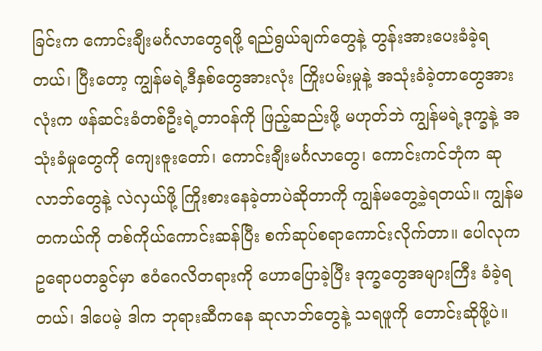ခြင်းက ကောင်းချီးမင်္ဂလာတွေရဖို့ ရည်ရွယ်ချက်တွေနဲ့ တွန်းအားပေးခံခဲ့ရတယ်၊ ပြီးတော့ ကျွန်မရဲ့ဒီနှစ်တွေအားလုံး ကြိုးပမ်းမှုနဲ့ အသုံးခံခဲ့တာတွေအားလုံးက ဖန်ဆင်းခံတစ်ဦးရဲ့တာဝန်ကို ဖြည့်ဆည်းဖို့ မဟုတ်ဘဲ ကျွန်မရဲ့ဒုက္ခနဲ့ အသုံးခံမှုတွေကို ကျေးဇူးတော်၊ ကောင်းချီးမင်္ဂလာတွေ၊ ကောင်းကင်ဘုံက ဆုလာဘ်တွေနဲ့ လဲလှယ်ဖို့ ကြိုးစားနေခဲ့တာပဲဆိုတာကို ကျွန်မတွေ့ခဲ့ရတယ်။ ကျွန်မ တကယ်ကို တစ်ကိုယ်ကောင်းဆန်ပြီး စက်ဆုပ်စရာကောင်းလိုက်တာ။ ပေါလုက ဥရောပတခွင်မှာ ဧဝံဂေလိတရားကို ဟောပြောခဲ့ပြီး ဒုက္ခတွေအများကြီး ခံခဲ့ရတယ်၊ ဒါပေမဲ့ ဒါက ဘုရားဆီကနေ ဆုလာဘ်တွေနဲ့ သရဖူကို တောင်းဆိုဖို့ပဲ။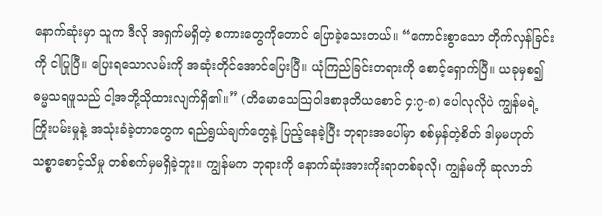နောက်ဆုံးမှာ သူက ဒီလို အရှက်မရှိတဲ့ စကားတွေကိုတောင် ပြောခဲ့သေးတယ်။ “ကောင်းစွာသော တိုက်လှန်ခြင်းကို ငါပြုပြီ။ ပြေးရသောလမ်းကို အဆုံးတိုင်အောင်ပြေးပြီ။ ယုံကြည်ခြင်းတရားကို စောင့်ရှောက်ပြီ။ ယခုမှစ၍ ဓမ္မသရဖူသည် ငါ့အဘို့သိုထားလျက်ရှိ၏။” (တိမောသေသြဝါဒစာဒုတိယစောင် ၄:၇-၈) ပေါလုလိုပဲ ကျွန်မရဲ့ ကြိုးပမ်းမှုနဲ့ အသုံးခံခဲ့တာတွေက ရည်ရွယ်ချက်တွေနဲ့ ပြည့်နေခဲ့ပြီး ဘုရားအပေါ်မှာ စစ်မှန်တဲ့စိတ် ဒါမှမဟုတ် သစ္စာစောင့်သိမှု တစ်စက်မှမရှိခဲ့ဘူး။ ကျွန်မက ဘုရားကို နောက်ဆုံးအားကိုးရာတစ်ခုလို၊ ကျွန်မကို ဆုလာဘ်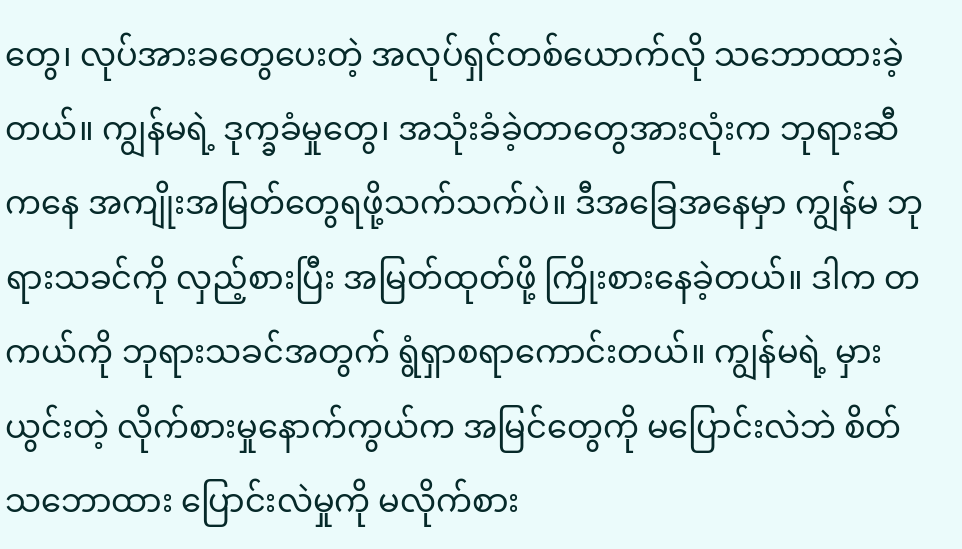တွေ၊ လုပ်အားခတွေပေးတဲ့ အလုပ်ရှင်တစ်ယောက်လို သဘောထားခဲ့တယ်။ ကျွန်မရဲ့ ဒုက္ခခံမှုတွေ၊ အသုံးခံခဲ့တာတွေအားလုံးက ဘုရားဆီကနေ အကျိုးအမြတ်တွေရဖို့သက်သက်ပဲ။ ဒီအခြေအနေမှာ ကျွန်မ ဘုရားသခင်ကို လှည့်စားပြီး အမြတ်ထုတ်ဖို့ ကြိုးစားနေခဲ့တယ်။ ဒါက တကယ်ကို ဘုရားသခင်အတွက် ရွံရှာစရာကောင်းတယ်။ ကျွန်မရဲ့ မှားယွင်းတဲ့ လိုက်စားမှုနောက်ကွယ်က အမြင်တွေကို မပြောင်းလဲဘဲ စိတ်သဘောထား ပြောင်းလဲမှုကို မလိုက်စား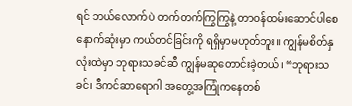ရင် ဘယ်လောက်ပဲ တက်တက်ကြွကြွနဲ့ တာဝန်ထမ်းဆောင်ပါစေ နောက်ဆုံးမှာ ကယ်တင်ခြင်းကို ရရှိမှာမဟုတ်ဘူး။ ကျွန်မစိတ်နှလုံးထဲမှာ ဘုရားသခင်ဆီ ကျွန်မဆုတောင်းခဲ့တယ်၊ “ဘုရားသခင်၊ ဒီကင်ဆာရောဂါ အတွေ့အကြုံကနေတစ်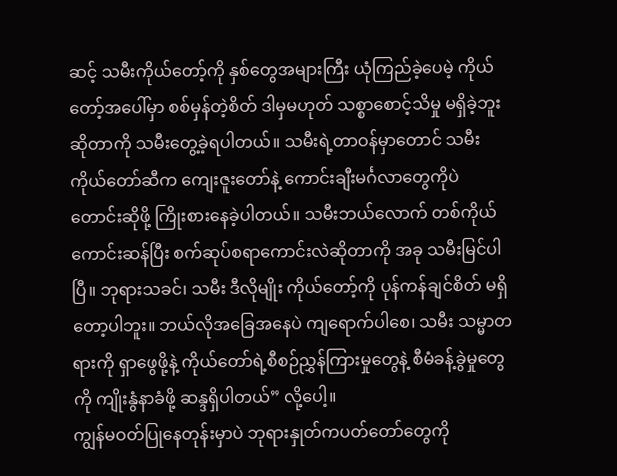ဆင့် သမီးကိုယ်တော့်ကို နှစ်တွေအများကြီး ယုံကြည်ခဲ့ပေမဲ့ ကိုယ်တော့်အပေါ်မှာ စစ်မှန်တဲ့စိတ် ဒါမှမဟုတ် သစ္စာစောင့်သိမှု မရှိခဲ့ဘူးဆိုတာကို သမီးတွေ့ခဲ့ရပါတယ်။ သမီးရဲ့တာဝန်မှာတောင် သမီး ကိုယ်တော်ဆီက ကျေးဇူးတော်နဲ့ ကောင်းချီးမင်္ဂလာတွေကိုပဲ တောင်းဆိုဖို့ ကြိုးစားနေခဲ့ပါတယ်။ သမီးဘယ်လောက် တစ်ကိုယ်ကောင်းဆန်ပြီး စက်ဆုပ်စရာကောင်းလဲဆိုတာကို အခု သမီးမြင်ပါပြီ။ ဘုရားသခင်၊ သမီး ဒီလိုမျိုး ကိုယ်တော့်ကို ပုန်ကန်ချင်စိတ် မရှိတော့ပါဘူး။ ဘယ်လိုအခြေအနေပဲ ကျရောက်ပါစေ၊ သမီး သမ္မာတရားကို ရှာဖွေဖို့နဲ့ ကိုယ်တော်ရဲ့စီစဉ်ညွှန်ကြားမှုတွေနဲ့ စီမံခန့်ခွဲမှုတွေကို ကျိုးနွံနာခံဖို့ ဆန္ဒရှိပါတယ်” လို့ပေါ့။
ကျွန်မဝတ်ပြုနေတုန်းမှာပဲ ဘုရားနှုတ်ကပတ်တော်တွေကို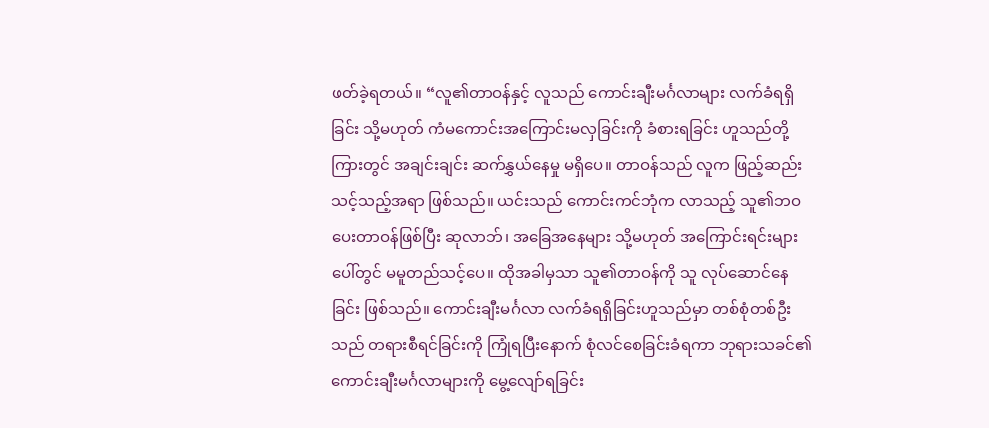ဖတ်ခဲ့ရတယ်။ “လူ၏တာဝန်နှင့် လူသည် ကောင်းချီးမင်္ဂလာများ လက်ခံရရှိခြင်း သို့မဟုတ် ကံမကောင်းအကြောင်းမလှခြင်းကို ခံစားရခြင်း ဟူသည်တို့ကြားတွင် အချင်းချင်း ဆက်နွှယ်နေမှု မရှိပေ။ တာဝန်သည် လူက ဖြည့်ဆည်းသင့်သည့်အရာ ဖြစ်သည်။ ယင်းသည် ကောင်းကင်ဘုံက လာသည့် သူ၏ဘဝပေးတာဝန်ဖြစ်ပြီး ဆုလာဘ်၊ အခြေအနေများ သို့မဟုတ် အကြောင်းရင်းများပေါ်တွင် မမူတည်သင့်ပေ။ ထိုအခါမှသာ သူ၏တာဝန်ကို သူ လုပ်ဆောင်နေခြင်း ဖြစ်သည်။ ကောင်းချီးမင်္ဂလာ လက်ခံရရှိခြင်းဟူသည်မှာ တစ်စုံတစ်ဦးသည် တရားစီရင်ခြင်းကို ကြုံရပြီးနောက် စုံလင်စေခြင်းခံရကာ ဘုရားသခင်၏ ကောင်းချီးမင်္ဂလာများကို မွေ့လျော်ရခြင်း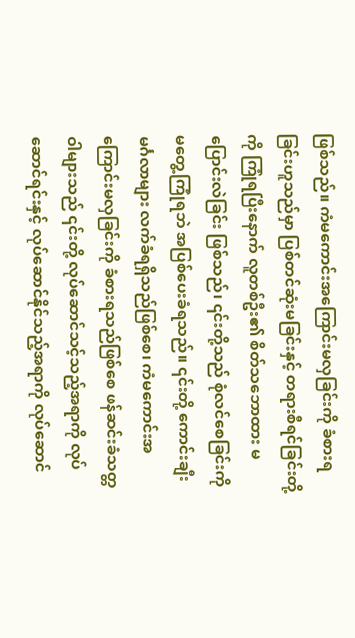ဖြစ်သည်။ ကံမကောင်းအကြောင်းမလှခြင်းကို ခံစားရခြင်းဟူသည်မှာ ပြစ်တင်ဆုံးမခြင်းနှင့် တရားစီရင်ခြင်းတို့ကို ကြုံရပြီးနောက် လူတစ်ဦး၏ စိတ်သဘောထား မပြောင်းလဲခြင်း ဖြစ်သည်၊ ၎င်းတို့သည် စုံလင်စေခြင်းကို မတွေ့ကြုံရဘဲ အပြစ်ပေးခံရသည်။ ၎င်းတို့ ကောင်းချီးမင်္ဂလာများ လက်ခံရရှိသည်ဖြစ်စေ၊ ကံမကောင်းအကြောင်းမလှခြင်းကို ခံစားရသည်ဖြစ်စေ ဖန်ဆင်းခံသတ္တဝါများသည် ၎င်းတို့ လုပ်ဆောင်သင့်သည့်အရာကို လုပ်ဆောင်ရင်းနှင့် လုပ်ဆောင်နိုင်သည့်အရာကို လုပ်ဆောင်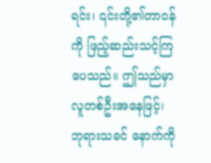ရင်း၊ ၎င်းတို့၏တာဝန်ကို ဖြည့်ဆည်းသင့်ကြပေသည်။ ဤသည်မှာ လူတစ်ဦးအနေဖြင့်၊ ဘုရားသခင် နောက်ကို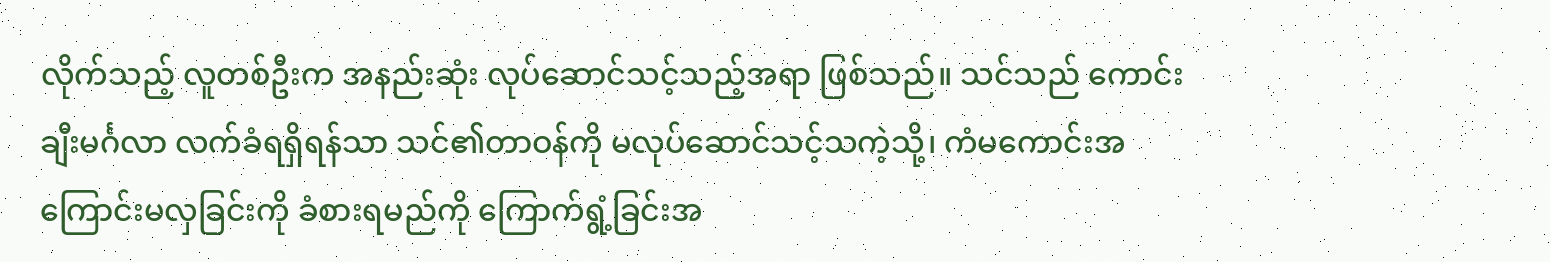လိုက်သည့် လူတစ်ဦးက အနည်းဆုံး လုပ်ဆောင်သင့်သည့်အရာ ဖြစ်သည်။ သင်သည် ကောင်းချီးမင်္ဂလာ လက်ခံရရှိရန်သာ သင်၏တာဝန်ကို မလုပ်ဆောင်သင့်သကဲ့သို့၊ ကံမကောင်းအကြောင်းမလှခြင်းကို ခံစားရမည်ကို ကြောက်ရွံ့ခြင်းအ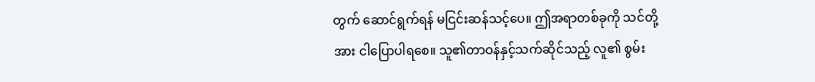တွက် ဆောင်ရွက်ရန် မငြင်းဆန်သင့်ပေ။ ဤအရာတစ်ခုကို သင်တို့အား ငါပြောပါရစေ။ သူ၏တာဝန်နှင့်သက်ဆိုင်သည့် လူ၏ စွမ်း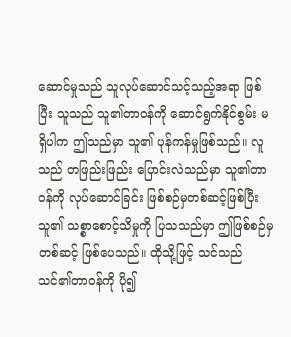ဆောင်မှုသည် သူလုပ်ဆောင်သင့်သည့်အရာ ဖြစ်ပြီး သူသည် သူ၏တာဝန်ကို ဆောင်ရွက်နိုင်စွမ်း မရှိပါက ဤသည်မှာ သူ၏ ပုန်ကန်မှုဖြစ်သည်။ လူသည် တဖြည်းဖြည်း ပြောင်းလဲသည်မှာ သူ၏တာဝန်ကို လုပ်ဆောင်ခြင်း ဖြစ်စဉ်မှတစ်ဆင့်ဖြစ်ပြီး သူ၏ သစ္စာစောင့်သိမှုကို ပြသသည်မှာ ဤဖြစ်စဉ်မှတစ်ဆင့် ဖြစ်ပေသည်။ ထိုသို့ဖြင့် သင်သည် သင်၏တာဝန်ကို ပို၍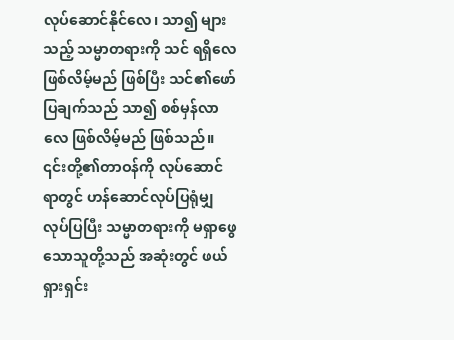လုပ်ဆောင်နိုင်လေ၊ သာ၍ များသည့် သမ္မာတရားကို သင် ရရှိလေဖြစ်လိမ့်မည် ဖြစ်ပြီး သင်၏ဖော်ပြချက်သည် သာ၍ စစ်မှန်လာလေ ဖြစ်လိမ့်မည် ဖြစ်သည်။ ၎င်းတို့၏တာဝန်ကို လုပ်ဆောင်ရာတွင် ဟန်ဆောင်လုပ်ပြရုံမျှလုပ်ပြပြီး သမ္မာတရားကို မရှာဖွေသောသူတို့သည် အဆုံးတွင် ဖယ်ရှားရှင်း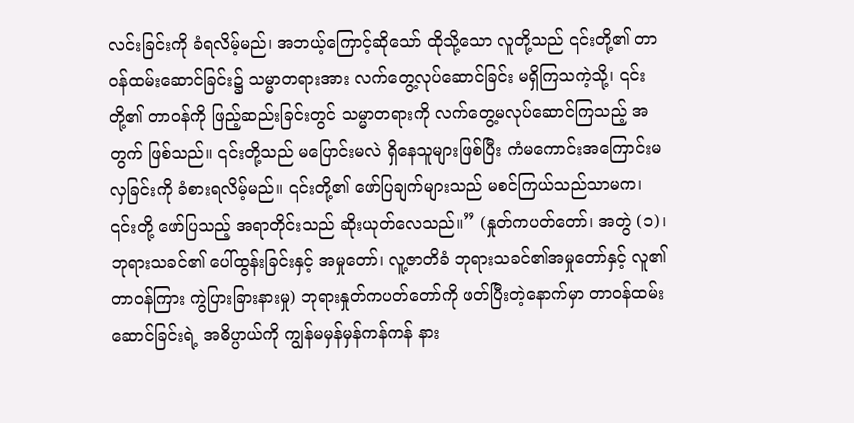လင်းခြင်းကို ခံရလိမ့်မည်၊ အဘယ့်ကြောင့်ဆိုသော် ထိုသို့သော လူတို့သည် ၎င်းတို့၏ တာဝန်ထမ်းဆောင်ခြင်း၌ သမ္မာတရားအား လက်တွေ့လုပ်ဆောင်ခြင်း မရှိကြသကဲ့သို့၊ ၎င်းတို့၏ တာဝန်ကို ဖြည့်ဆည်းခြင်းတွင် သမ္မာတရားကို လက်တွေ့မလုပ်ဆောင်ကြသည့် အတွက် ဖြစ်သည်။ ၎င်းတို့သည် မပြောင်းမလဲ ရှိနေသူများဖြစ်ပြီး ကံမကောင်းအကြောင်းမလှခြင်းကို ခံစားရလိမ့်မည်။ ၎င်းတို့၏ ဖော်ပြချက်များသည် မစင်ကြယ်သည်သာမက၊ ၎င်းတို့ ဖော်ပြသည့် အရာတိုင်းသည် ဆိုးယုတ်လေသည်။” (နှုတ်ကပတ်တော်၊ အတွဲ (၁)၊ ဘုရားသခင်၏ ပေါ်ထွန်းခြင်းနှင့် အမှုတော်၊ လူ့ဇာတိခံ ဘုရားသခင်၏အမှုတော်နှင့် လူ၏တာဝန်ကြား ကွဲပြားခြားနားမှု) ဘုရားနှုတ်ကပတ်တော်ကို ဖတ်ပြီးတဲ့နောက်မှာ တာဝန်ထမ်းဆောင်ခြင်းရဲ့ အဓိပ္ပာယ်ကို ကျွန်မမှန်မှန်ကန်ကန် နား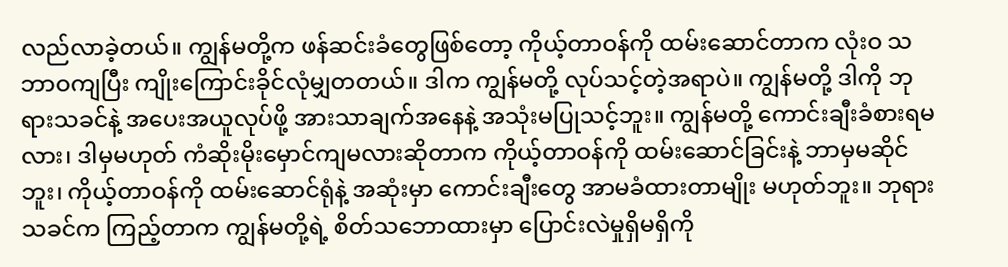လည်လာခဲ့တယ်။ ကျွန်မတို့က ဖန်ဆင်းခံတွေဖြစ်တော့ ကိုယ့်တာဝန်ကို ထမ်းဆောင်တာက လုံးဝ သဘာဝကျပြီး ကျိုးကြောင်းခိုင်လုံမျှတတယ်။ ဒါက ကျွန်မတို့ လုပ်သင့်တဲ့အရာပဲ။ ကျွန်မတို့ ဒါကို ဘုရားသခင်နဲ့ အပေးအယူလုပ်ဖို့ အားသာချက်အနေနဲ့ အသုံးမပြုသင့်ဘူး။ ကျွန်မတို့ ကောင်းချီးခံစားရမလား၊ ဒါမှမဟုတ် ကံဆိုးမိုးမှောင်ကျမလားဆိုတာက ကိုယ့်တာဝန်ကို ထမ်းဆောင်ခြင်းနဲ့ ဘာမှမဆိုင်ဘူး၊ ကိုယ့်တာဝန်ကို ထမ်းဆောင်ရုံနဲ့ အဆုံးမှာ ကောင်းချီးတွေ အာမခံထားတာမျိုး မဟုတ်ဘူး။ ဘုရားသခင်က ကြည့်တာက ကျွန်မတို့ရဲ့ စိတ်သဘောထားမှာ ပြောင်းလဲမှုရှိမရှိကို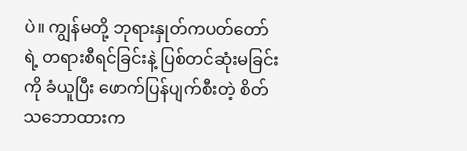ပဲ။ ကျွန်မတို့ ဘုရားနှုတ်ကပတ်တော်ရဲ့ တရားစီရင်ခြင်းနဲ့ ပြစ်တင်ဆုံးမခြင်းကို ခံယူပြီး ဖောက်ပြန်ပျက်စီးတဲ့ စိတ်သဘောထားက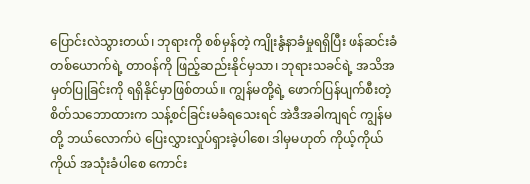ပြောင်းလဲသွားတယ်၊ ဘုရားကို စစ်မှန်တဲ့ ကျိုးနွံနာခံမှုရရှိပြီး ဖန်ဆင်းခံတစ်ယောက်ရဲ့ တာဝန်ကို ဖြည့်ဆည်းနိုင်မှသာ၊ ဘုရားသခင်ရဲ့ အသိအမှတ်ပြုခြင်းကို ရရှိနိုင်မှာဖြစ်တယ်။ ကျွန်မတို့ရဲ့ ဖောက်ပြန်ပျက်စီးတဲ့ စိတ်သဘောထားက သန့်စင်ခြင်းမခံရသေးရင် အဲဒီအခါကျရင် ကျွန်မတို့ ဘယ်လောက်ပဲ ပြေးလွှားလှုပ်ရှားခဲ့ပါစေ၊ ဒါမှမဟုတ် ကိုယ့်ကိုယ်ကိုယ် အသုံးခံပါစေ ကောင်း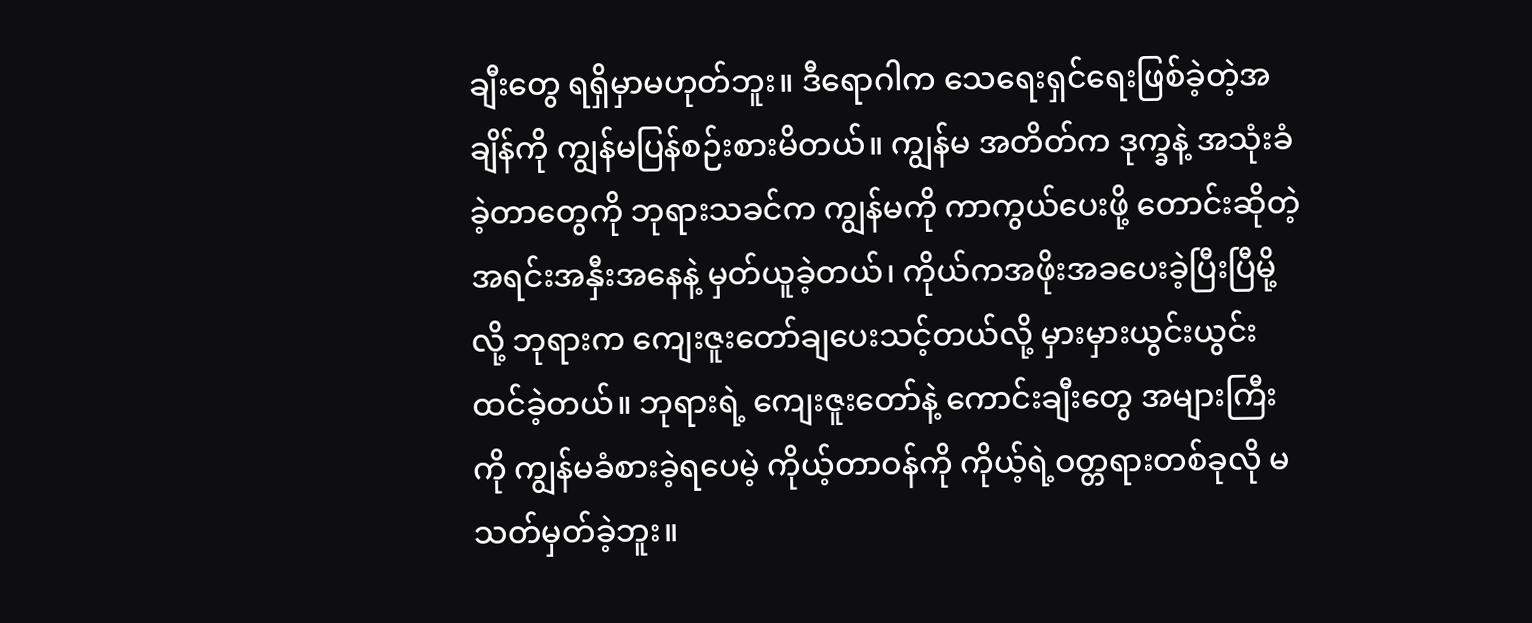ချီးတွေ ရရှိမှာမဟုတ်ဘူး။ ဒီရောဂါက သေရေးရှင်ရေးဖြစ်ခဲ့တဲ့အချိန်ကို ကျွန်မပြန်စဉ်းစားမိတယ်။ ကျွန်မ အတိတ်က ဒုက္ခနဲ့ အသုံးခံခဲ့တာတွေကို ဘုရားသခင်က ကျွန်မကို ကာကွယ်ပေးဖို့ တောင်းဆိုတဲ့ အရင်းအနှီးအနေနဲ့ မှတ်ယူခဲ့တယ်၊ ကိုယ်ကအဖိုးအခပေးခဲ့ပြီးပြီမို့လို့ ဘုရားက ကျေးဇူးတော်ချပေးသင့်တယ်လို့ မှားမှားယွင်းယွင်း ထင်ခဲ့တယ်။ ဘုရားရဲ့ ကျေးဇူးတော်နဲ့ ကောင်းချီးတွေ အများကြီးကို ကျွန်မခံစားခဲ့ရပေမဲ့ ကိုယ့်တာဝန်ကို ကိုယ့်ရဲ့ဝတ္တရားတစ်ခုလို မသတ်မှတ်ခဲ့ဘူး။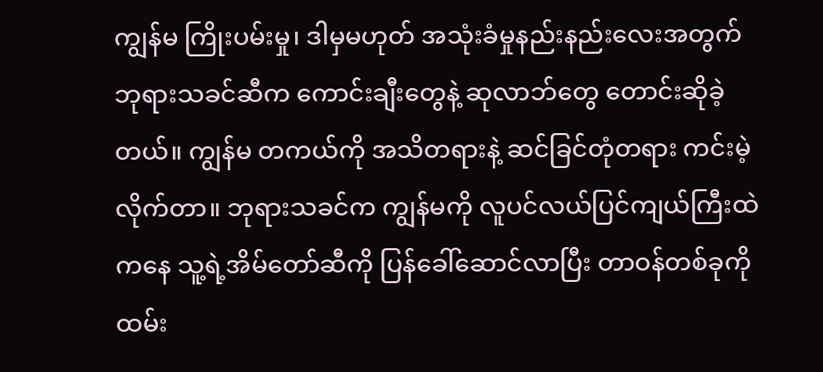ကျွန်မ ကြိုးပမ်းမှု၊ ဒါမှမဟုတ် အသုံးခံမှုနည်းနည်းလေးအတွက် ဘုရားသခင်ဆီက ကောင်းချီးတွေနဲ့ ဆုလာဘ်တွေ တောင်းဆိုခဲ့တယ်။ ကျွန်မ တကယ်ကို အသိတရားနဲ့ ဆင်ခြင်တုံတရား ကင်းမဲ့လိုက်တာ။ ဘုရားသခင်က ကျွန်မကို လူပင်လယ်ပြင်ကျယ်ကြီးထဲကနေ သူ့ရဲ့အိမ်တော်ဆီကို ပြန်ခေါ်ဆောင်လာပြီး တာဝန်တစ်ခုကို ထမ်း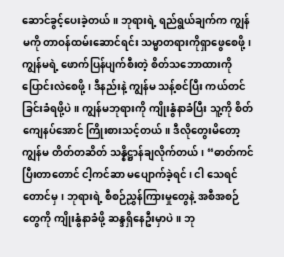ဆောင်ခွင့်ပေးခဲ့တယ်။ ဘုရားရဲ့ ရည်ရွယ်ချက်က ကျွန်မကို တာဝန်ထမ်းဆောင်ရင်း သမ္မာတရားကိုရှာဖွေစေဖို့၊ ကျွန်မရဲ့ ဖောက်ပြန်ပျက်စီးတဲ့ စိတ်သဘောထားကို ပြောင်းလဲစေဖို့၊ ဒီနည်းနဲ့ ကျွန်မ သန့်စင်ပြီး ကယ်တင်ခြင်းခံရဖို့ပဲ။ ကျွန်မဘုရားကို ကျိုးနွံနာခံပြီး သူ့ကို စိတ်ကျေနပ်အောင် ကြိုးစားသင့်တယ်။ ဒီလိုတွေးမိတော့ ကျွန်မ တိတ်တဆိတ် သန္နိဋ္ဌာန်ချလိုက်တယ်၊ “ဓာတ်ကင်ပြီးတာတောင် ငါ့ကင်ဆာ မပျောက်ခဲ့ရင်၊ ငါ သေရင်တောင်မှ၊ ဘုရားရဲ့ စီစဉ်ညွှန်ကြားမှုတွေနဲ့ အစီအစဉ်တွေကို ကျိုးနွံနာခံဖို့ ဆန္ဒရှိနေဦးမှာပဲ။ ဘု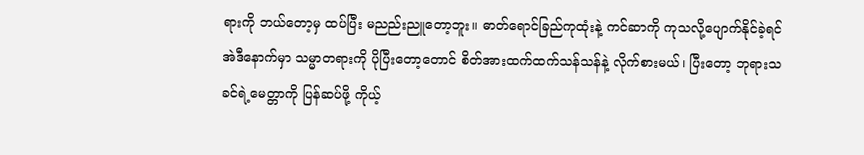ရားကို ဘယ်တော့မှ ထပ်ပြီး မညည်းညူတော့ဘူး။ ဓာတ်ရောင်ခြည်ကုထုံးနဲ့ ကင်ဆာကို ကုသလို့ပျောက်နိုင်ခဲ့ရင် အဲဒီနောက်မှာ သမ္မာတရားကို ပိုပြီးတော့တောင် စိတ်အားထက်ထက်သန်သန်နဲ့ လိုက်စားမယ်၊ ပြီးတော့ ဘုရားသခင်ရဲ့မေတ္တာကို ပြန်ဆပ်ဖို့ ကိုယ့်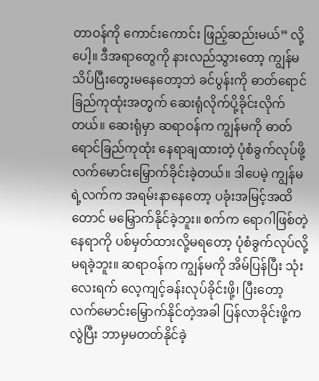တာဝန်ကို ကောင်းကောင်း ဖြည့်ဆည်းမယ်” လို့ပေါ့။ ဒီအရာတွေကို နားလည်သွားတော့ ကျွန်မ သိပ်ပြီးတွေးမနေတော့ဘဲ ခင်ပွန်းကို ဓာတ်ရောင်ခြည်ကုထုံးအတွက် ဆေးရုံလိုက်ပို့ခိုင်းလိုက်တယ်။ ဆေးရုံမှာ ဆရာဝန်က ကျွန်မကို ဓာတ်ရောင်ခြည်ကုထုံး နေရာချထားတဲ့ ပုံစံခွက်လုပ်ဖို့ လက်မောင်းမြှောက်ခိုင်းခဲ့တယ်။ ဒါပေမဲ့ ကျွန်မရဲ့လက်က အရမ်းနာနေတော့ ပခုံးအမြင့်အထိတောင် မမြှောက်နိုင်ခဲ့ဘူး။ စက်က ရောဂါဖြစ်တဲ့နေရာကို ပစ်မှတ်ထားလို့မရတော့ ပုံစံခွက်လုပ်လို့မရခဲ့ဘူး။ ဆရာဝန်က ကျွန်မကို အိမ်ပြန်ပြီး သုံးလေးရက် လေ့ကျင့်ခန်းလုပ်ခိုင်းဖို့၊ ပြီးတော့ လက်မောင်းမြှောက်နိုင်တဲ့အခါ ပြန်လာခိုင်းဖို့ကလွဲပြီး ဘာမှမတတ်နိုင်ခဲ့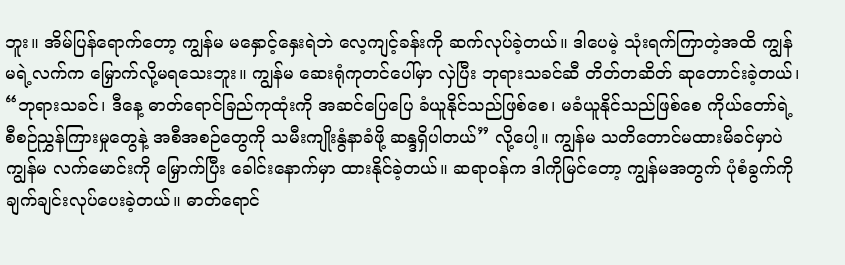ဘူး။ အိမ်ပြန်ရောက်တော့ ကျွန်မ မနှောင့်နှေးရဲဘဲ လေ့ကျင့်ခန်းကို ဆက်လုပ်ခဲ့တယ်။ ဒါပေမဲ့ သုံးရက်ကြာတဲ့အထိ ကျွန်မရဲ့လက်က မြှောက်လို့မရသေးဘူး။ ကျွန်မ ဆေးရုံကုတင်ပေါ်မှာ လှဲပြီး ဘုရားသခင်ဆီ တိတ်တဆိတ် ဆုတောင်းခဲ့တယ်၊ “ဘုရားသခင်၊ ဒီနေ့ ဓာတ်ရောင်ခြည်ကုထုံးကို အဆင်ပြေပြေ ခံယူနိုင်သည်ဖြစ်စေ၊ မခံယူနိုင်သည်ဖြစ်စေ ကိုယ်တော်ရဲ့ စီစဉ်ညွှန်ကြားမှုတွေနဲ့ အစီအစဉ်တွေကို သမီးကျိုးနွံနာခံဖို့ ဆန္ဒရှိပါတယ်” လို့ပေါ့။ ကျွန်မ သတိတောင်မထားမိခင်မှာပဲ ကျွန်မ လက်မောင်းကို မြှောက်ပြီး ခေါင်းနောက်မှာ ထားနိုင်ခဲ့တယ်။ ဆရာဝန်က ဒါကိုမြင်တော့ ကျွန်မအတွက် ပုံစံခွက်ကို ချက်ချင်းလုပ်ပေးခဲ့တယ်။ ဓာတ်ရောင်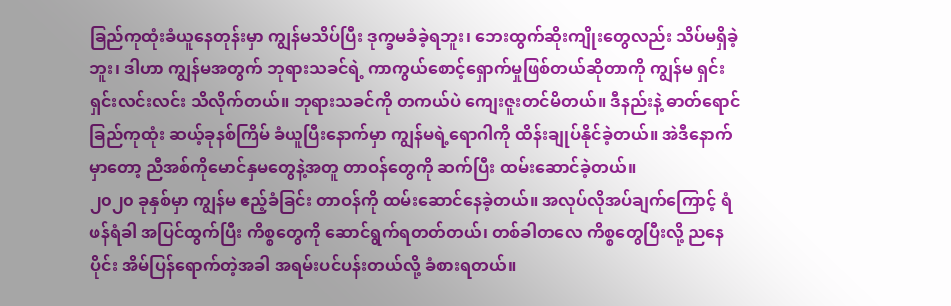ခြည်ကုထုံးခံယူနေတုန်းမှာ ကျွန်မသိပ်ပြီး ဒုက္ခမခံခဲ့ရဘူး၊ ဘေးထွက်ဆိုးကျိုးတွေလည်း သိပ်မရှိခဲ့ဘူး၊ ဒါဟာ ကျွန်မအတွက် ဘုရားသခင်ရဲ့ ကာကွယ်စောင့်ရှောက်မှုဖြစ်တယ်ဆိုတာကို ကျွန်မ ရှင်းရှင်းလင်းလင်း သိလိုက်တယ်။ ဘုရားသခင်ကို တကယ်ပဲ ကျေးဇူးတင်မိတယ်။ ဒီနည်းနဲ့ ဓာတ်ရောင်ခြည်ကုထုံး ဆယ့်ခုနစ်ကြိမ် ခံယူပြီးနောက်မှာ ကျွန်မရဲ့ရောဂါကို ထိန်းချုပ်နိုင်ခဲ့တယ်။ အဲဒီနောက်မှာတော့ ညီအစ်ကိုမောင်နှမတွေနဲ့အတူ တာဝန်တွေကို ဆက်ပြီး ထမ်းဆောင်ခဲ့တယ်။
၂၀၂၀ ခုနှစ်မှာ ကျွန်မ ဧည့်ခံခြင်း တာဝန်ကို ထမ်းဆောင်နေခဲ့တယ်။ အလုပ်လိုအပ်ချက်ကြောင့် ရံဖန်ရံခါ အပြင်ထွက်ပြီး ကိစ္စတွေကို ဆောင်ရွက်ရတတ်တယ်၊ တစ်ခါတလေ ကိစ္စတွေပြီးလို့ ညနေပိုင်း အိမ်ပြန်ရောက်တဲ့အခါ အရမ်းပင်ပန်းတယ်လို့ ခံစားရတယ်။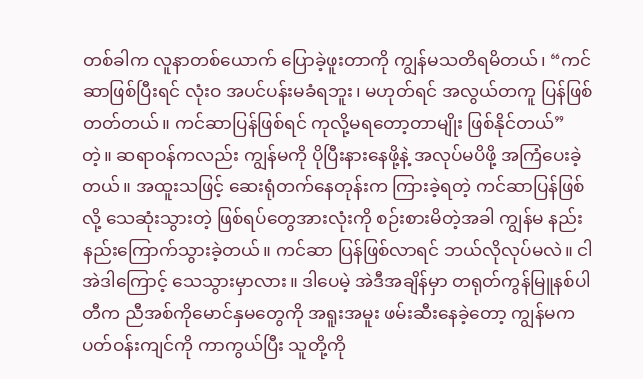တစ်ခါက လူနာတစ်ယောက် ပြောခဲ့ဖူးတာကို ကျွန်မသတိရမိတယ်၊ “ကင်ဆာဖြစ်ပြီးရင် လုံးဝ အပင်ပန်းမခံရဘူး၊ မဟုတ်ရင် အလွယ်တကူ ပြန်ဖြစ်တတ်တယ်။ ကင်ဆာပြန်ဖြစ်ရင် ကုလို့မရတော့တာမျိုး ဖြစ်နိုင်တယ်” တဲ့။ ဆရာဝန်ကလည်း ကျွန်မကို ပိုပြီးနားနေဖို့နဲ့ အလုပ်မပိဖို့ အကြံပေးခဲ့တယ်။ အထူးသဖြင့် ဆေးရုံတက်နေတုန်းက ကြားခဲ့ရတဲ့ ကင်ဆာပြန်ဖြစ်လို့ သေဆုံးသွားတဲ့ ဖြစ်ရပ်တွေအားလုံးကို စဉ်းစားမိတဲ့အခါ ကျွန်မ နည်းနည်းကြောက်သွားခဲ့တယ်။ ကင်ဆာ ပြန်ဖြစ်လာရင် ဘယ်လိုလုပ်မလဲ။ ငါ အဲဒါကြောင့် သေသွားမှာလား။ ဒါပေမဲ့ အဲဒီအချိန်မှာ တရုတ်ကွန်မြူနစ်ပါတီက ညီအစ်ကိုမောင်နှမတွေကို အရူးအမူး ဖမ်းဆီးနေခဲ့တော့ ကျွန်မက ပတ်ဝန်းကျင်ကို ကာကွယ်ပြီး သူတို့ကို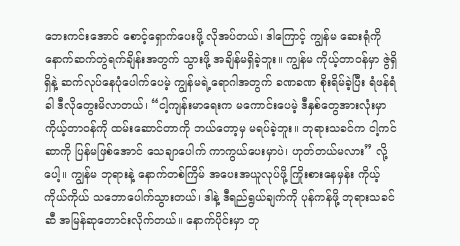ဘေးကင်းအောင် စောင့်ရှောက်ပေးဖို့ လိုအပ်တယ်၊ ဒါကြောင့် ကျွန်မ ဆေးရုံကို နောက်ဆက်တွဲရက်ချိန်းအတွက် သွားဖို့ အချိန်မရှိခဲ့ဘူး။ ကျွန်မ ကိုယ့်တာဝန်မှာ ဇွဲရှိရှိနဲ့ ဆက်လုပ်နေပုံပေါက်ပေမဲ့ ကျွန်မရဲ့ရောဂါအတွက် ခဏခဏ စိုးရိမ်ခဲ့ပြီး ရံဖန်ရံခါ ဒီလိုတွေးမိလာတယ်၊ “ငါ့ကျန်းမာရေးက မကောင်းပေမဲ့ ဒီနှစ်တွေအားလုံးမှာ ကိုယ့်တာဝန်ကို ထမ်းဆောင်တာကို ဘယ်တော့မှ မရပ်ခဲ့ဘူး။ ဘုရားသခင်က ငါ့ကင်ဆာကို ပြန်မဖြစ်အောင် သေချာပေါက် ကာကွယ်ပေးမှာပဲ၊ ဟုတ်တယ်မလား” လို့ပေါ့။ ကျွန်မ ဘုရားနဲ့ နောက်တစ်ကြိမ် အပေးအယူလုပ်ဖို့ ကြိုးစားနေမှန်း ကိုယ့်ကိုယ်ကိုယ် သဘောပေါက်သွားတယ်၊ ဒါနဲ့ ဒီရည်ရွယ်ချက်ကို ပုန်ကန်ဖို့ ဘုရားသခင်ဆီ အမြန်ဆုတောင်းလိုက်တယ်။ နောက်ပိုင်းမှာ ဘု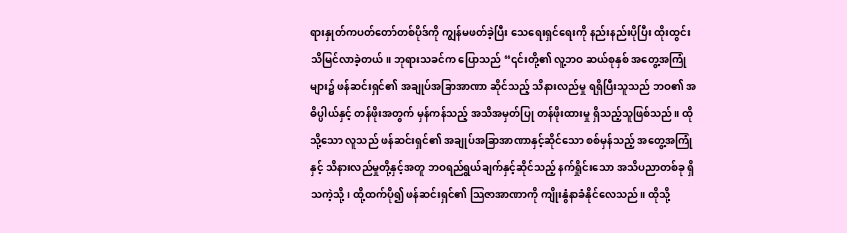ရားနှုတ်ကပတ်တော်တစ်ပိုဒ်ကို ကျွန်မဖတ်ခဲ့ပြီး သေရေးရှင်ရေးကို နည်းနည်းပိုပြီး ထိုးထွင်းသိမြင်လာခဲ့တယ်။ ဘုရားသခင်က ပြောသည် “၎င်းတို့၏ လူ့ဘဝ ဆယ်စုနှစ် အတွေ့အကြုံများ၌ ဖန်ဆင်းရှင်၏ အချုပ်အခြာအာဏာ ဆိုင်သည့် သိနားလည်မှု ရရှိပြီးသူသည် ဘဝ၏ အဓိပ္ပါယ်နှင့် တန်ဖိုးအတွက် မှန်ကန်သည့် အသိအမှတ်ပြု တန်ဖိုးထားမှု ရှိသည့်သူဖြစ်သည်။ ထိုသို့သော လူသည် ဖန်ဆင်းရှင်၏ အချုပ်အခြာအာဏာနှင့်ဆိုင်သော စစ်မှန်သည့် အတွေ့အကြုံနှင့် သိနားလည်မှုတို့နှင့်အတူ ဘဝရည်ရွယ်ချက်နှင့်ဆိုင်သည့် နက်ရှိုင်းသော အသိပညာတစ်ခု ရှိသကဲ့သို့၊ ထို့ထက်ပို၍ ဖန်ဆင်းရှင်၏ သြဇာအာဏာကို ကျိုးနွံနာခံနိုင်လေသည်။ ထိုသို့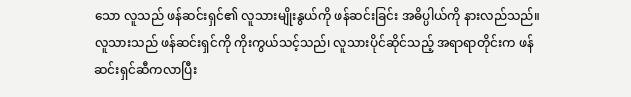သော လူသည် ဖန်ဆင်းရှင်၏ လူသားမျိုးနွယ်ကို ဖန်ဆင်းခြင်း အဓိပ္ပါယ်ကို နားလည်သည်။ လူသားသည် ဖန်ဆင်းရှင်ကို ကိုးကွယ်သင့်သည်၊ လူသားပိုင်ဆိုင်သည့် အရာရာတိုင်းက ဖန်ဆင်းရှင်ဆီကလာပြီး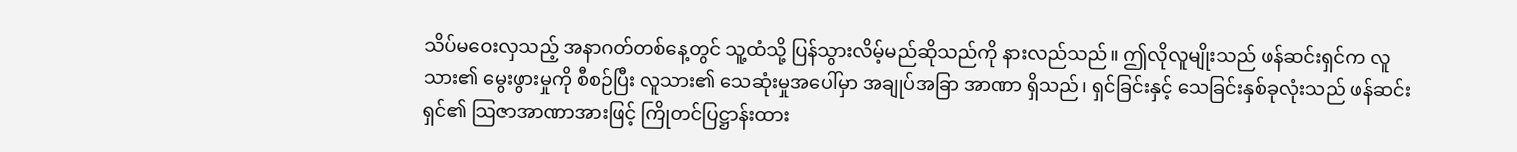သိပ်မဝေးလှသည့် အနာဂတ်တစ်နေ့တွင် သူ့ထံသို့ ပြန်သွားလိမ့်မည်ဆိုသည်ကို နားလည်သည်။ ဤလိုလူမျိုးသည် ဖန်ဆင်းရှင်က လူသား၏ မွေးဖွားမှုကို စီစဉ်ပြီး လူသား၏ သေဆုံးမှုအပေါ်မှာ အချုပ်အခြာ အာဏာ ရှိသည်၊ ရှင်ခြင်းနှင့် သေခြင်းနှစ်ခုလုံးသည် ဖန်ဆင်းရှင်၏ သြဇာအာဏာအားဖြင့် ကြိုတင်ပြဋ္ဌာန်းထား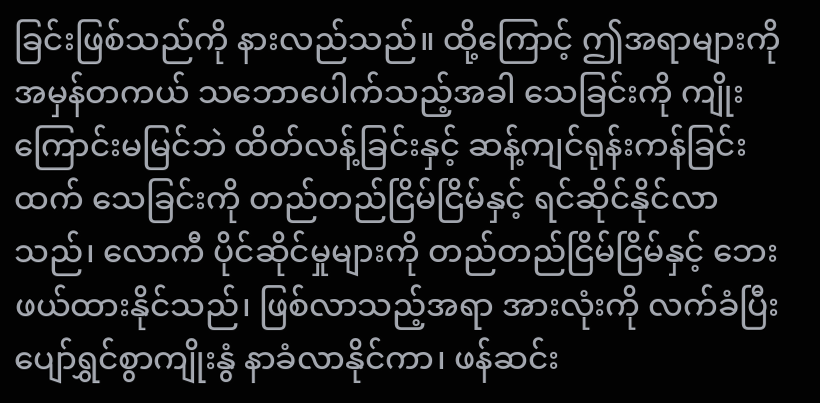ခြင်းဖြစ်သည်ကို နားလည်သည်။ ထို့ကြောင့် ဤအရာများကို အမှန်တကယ် သဘောပေါက်သည့်အခါ သေခြင်းကို ကျိုးကြောင်းမမြင်ဘဲ ထိတ်လန့်ခြင်းနှင့် ဆန့်ကျင်ရုန်းကန်ခြင်းထက် သေခြင်းကို တည်တည်ငြိမ်ငြိမ်နှင့် ရင်ဆိုင်နိုင်လာသည်၊ လောကီ ပိုင်ဆိုင်မှုများကို တည်တည်ငြိမ်ငြိမ်နှင့် ဘေးဖယ်ထားနိုင်သည်၊ ဖြစ်လာသည့်အရာ အားလုံးကို လက်ခံပြီး ပျော်ရွှင်စွာကျိုးနွံ နာခံလာနိုင်ကာ၊ ဖန်ဆင်း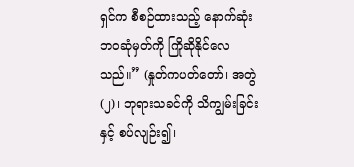ရှင်က စီစဉ်ထားသည့် နောက်ဆုံး ဘဝဆုံမှတ်ကို ကြိုဆိုနိုင်လေသည်။” (နှုတ်ကပတ်တော်၊ အတွဲ (၂)၊ ဘုရားသခင်ကို သိကျွမ်းခြင်းနှင့် စပ်လျဉ်း၍၊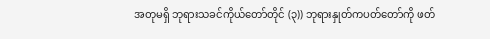အတုမရှိ ဘုရားသခင်ကိုယ်တော်တိုင် (၃)) ဘုရားနှုတ်ကပတ်တော်ကို ဖတ်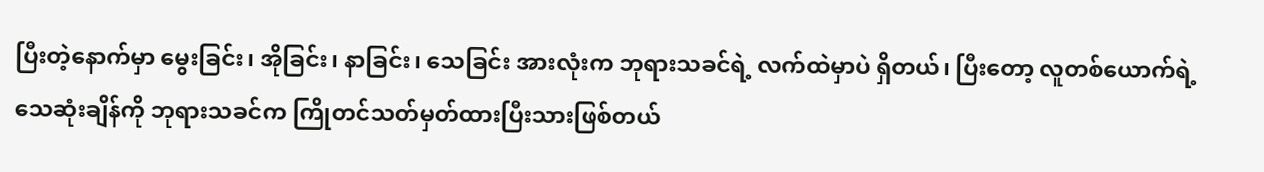ပြီးတဲ့နောက်မှာ မွေးခြင်း၊ အိုခြင်း၊ နာခြင်း၊ သေခြင်း အားလုံးက ဘုရားသခင်ရဲ့ လက်ထဲမှာပဲ ရှိတယ်၊ ပြီးတော့ လူတစ်ယောက်ရဲ့သေဆုံးချိန်ကို ဘုရားသခင်က ကြိုတင်သတ်မှတ်ထားပြီးသားဖြစ်တယ်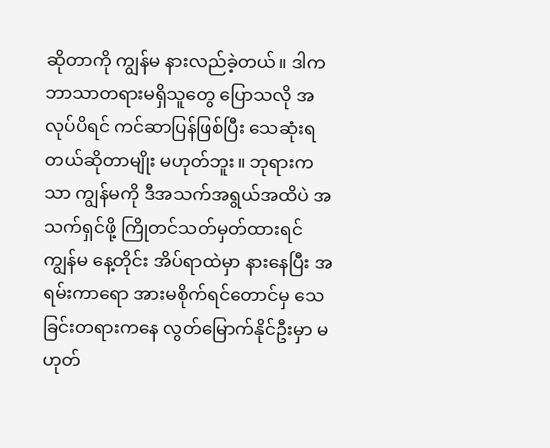ဆိုတာကို ကျွန်မ နားလည်ခဲ့တယ်။ ဒါက ဘာသာတရားမရှိသူတွေ ပြောသလို အလုပ်ပိရင် ကင်ဆာပြန်ဖြစ်ပြီး သေဆုံးရတယ်ဆိုတာမျိုး မဟုတ်ဘူး။ ဘုရားကသာ ကျွန်မကို ဒီအသက်အရွယ်အထိပဲ အသက်ရှင်ဖို့ ကြိုတင်သတ်မှတ်ထားရင် ကျွန်မ နေ့တိုင်း အိပ်ရာထဲမှာ နားနေပြီး အရမ်းကာရော အားမစိုက်ရင်တောင်မှ သေခြင်းတရားကနေ လွတ်မြောက်နိုင်ဦးမှာ မဟုတ်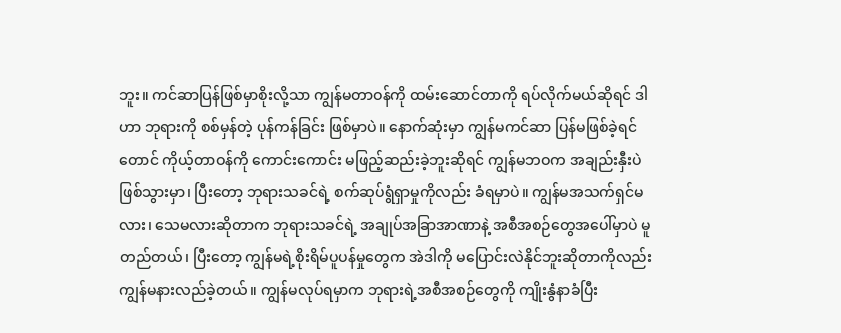ဘူး။ ကင်ဆာပြန်ဖြစ်မှာစိုးလို့သာ ကျွန်မတာဝန်ကို ထမ်းဆောင်တာကို ရပ်လိုက်မယ်ဆိုရင် ဒါဟာ ဘုရားကို စစ်မှန်တဲ့ ပုန်ကန်ခြင်း ဖြစ်မှာပဲ။ နောက်ဆုံးမှာ ကျွန်မကင်ဆာ ပြန်မဖြစ်ခဲ့ရင်တောင် ကိုယ့်တာဝန်ကို ကောင်းကောင်း မဖြည့်ဆည်းခဲ့ဘူးဆိုရင် ကျွန်မဘဝက အချည်းနှီးပဲ ဖြစ်သွားမှာ၊ ပြီးတော့ ဘုရားသခင်ရဲ့ စက်ဆုပ်ရွံရှာမှုကိုလည်း ခံရမှာပဲ။ ကျွန်မအသက်ရှင်မလား၊ သေမလားဆိုတာက ဘုရားသခင်ရဲ့ အချုပ်အခြာအာဏာနဲ့ အစီအစဉ်တွေအပေါ်မှာပဲ မူတည်တယ်၊ ပြီးတော့ ကျွန်မရဲ့စိုးရိမ်ပူပန်မှုတွေက အဲဒါကို မပြောင်းလဲနိုင်ဘူးဆိုတာကိုလည်း ကျွန်မနားလည်ခဲ့တယ်။ ကျွန်မလုပ်ရမှာက ဘုရားရဲ့အစီအစဉ်တွေကို ကျိုးနွံနာခံပြီး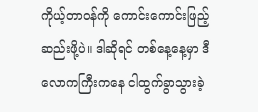ကိုယ့်တာဝန်ကို ကောင်းကောင်းဖြည့်ဆည်းဖို့ပဲ။ ဒါဆိုရင် တစ်နေ့နေ့မှာ ဒီလောကကြီးကနေ ငါထွက်ခွာသွားခဲ့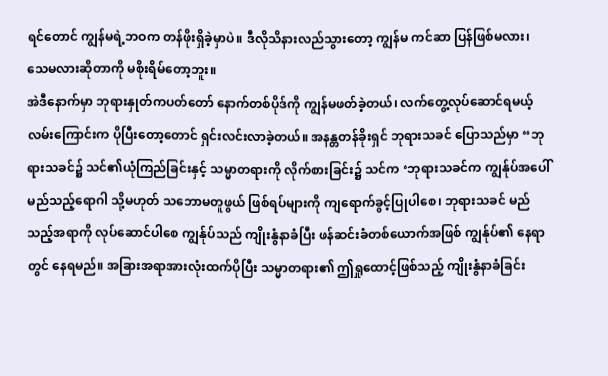ရင်တောင် ကျွန်မရဲ့ဘဝက တန်ဖိုးရှိခဲ့မှာပဲ။ ဒီလိုသိနားလည်သွားတော့ ကျွန်မ ကင်ဆာ ပြန်ဖြစ်မလား၊ သေမလားဆိုတာကို မစိုးရိမ်တော့ဘူး။
အဲဒီနောက်မှာ ဘုရားနှုတ်ကပတ်တော် နောက်တစ်ပိုဒ်ကို ကျွန်မဖတ်ခဲ့တယ်၊ လက်တွေ့လုပ်ဆောင်ရမယ့် လမ်းကြောင်းက ပိုပြီးတော့တောင် ရှင်းလင်းလာခဲ့တယ်။ အနန္တတန်ခိုးရှင် ဘုရားသခင် ပြောသည်မှာ “ဘုရားသခင်၌ သင်၏ယုံကြည်ခြင်းနှင့် သမ္မာတရားကို လိုက်စားခြင်း၌ သင်က ‘ဘုရားသခင်က ကျွန်ုပ်အပေါ် မည်သည့်ရောဂါ သို့မဟုတ် သဘောမတူဖွယ် ဖြစ်ရပ်များကို ကျရောက်ခွင့်ပြုပါစေ၊ ဘုရားသခင် မည်သည့်အရာကို လုပ်ဆောင်ပါစေ ကျွန်ုပ်သည် ကျိုးနွံနာခံပြီး ဖန်ဆင်းခံတစ်ယောက်အဖြစ် ကျွန်ုပ်၏ နေရာတွင် နေရမည်။ အခြားအရာအားလုံးထက်ပိုပြီး သမ္မာတရား၏ ဤရှုထောင့်ဖြစ်သည့် ကျိုးနွံနာခံခြင်း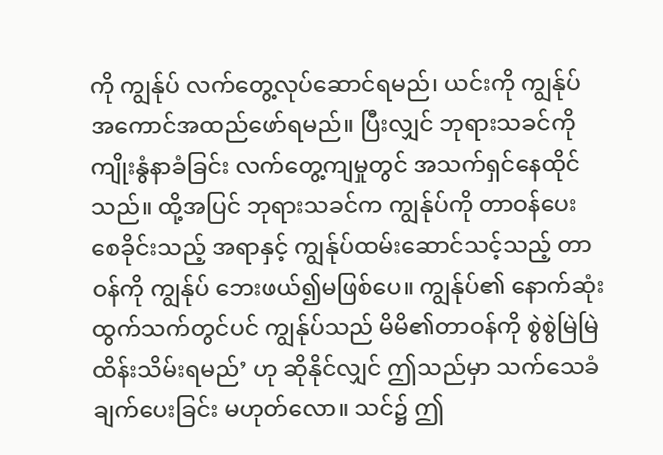ကို ကျွန်ုပ် လက်တွေ့လုပ်ဆောင်ရမည်၊ ယင်းကို ကျွန်ုပ် အကောင်အထည်ဖော်ရမည်။ ပြီးလျှင် ဘုရားသခင်ကို ကျိုးနွံနာခံခြင်း လက်တွေ့ကျမှုတွင် အသက်ရှင်နေထိုင်သည်။ ထို့အပြင် ဘုရားသခင်က ကျွန်ုပ်ကို တာဝန်ပေးစေခိုင်းသည့် အရာနှင့် ကျွန်ုပ်ထမ်းဆောင်သင့်သည့် တာဝန်ကို ကျွန်ုပ် ဘေးဖယ်၍မဖြစ်ပေ။ ကျွန်ုပ်၏ နောက်ဆုံးထွက်သက်တွင်ပင် ကျွန်ုပ်သည် မိမိ၏တာဝန်ကို စွဲစွဲမြဲမြဲ ထိန်းသိမ်းရမည်’ ဟု ဆိုနိုင်လျှင် ဤသည်မှာ သက်သေခံချက်ပေးခြင်း မဟုတ်လော။ သင်၌ ဤ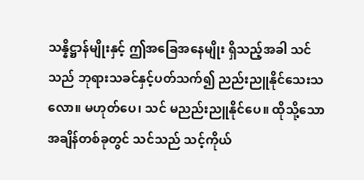သန္နိဋ္ဌာန်မျိုးနှင့် ဤအခြေအနေမျိုး ရှိသည့်အခါ သင်သည် ဘုရားသခင်နှင့်ပတ်သက်၍ ညည်းညူနိုင်သေးသလော။ မဟုတ်ပေ၊ သင် မညည်းညူနိုင်ပေ။ ထိုသို့သော အချိန်တစ်ခုတွင် သင်သည် သင့်ကိုယ်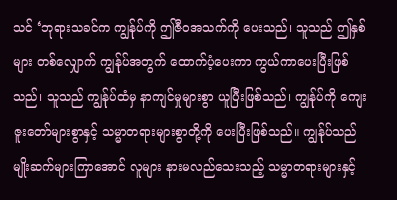သင် ‘ဘုရားသခင်က ကျွန်ုပ်ကို ဤဇီဝအသက်ကို ပေးသည်၊ သူသည် ဤနှစ်များ တစ်လျှောက် ကျွန်ုပ်အတွက် ထောက်ပံ့ပေးကာ ကွယ်ကာပေးပြီးဖြစ်သည်၊ သူသည် ကျွန်ုပ်ထံမှ နာကျင်မှုများစွာ ယူပြီးဖြစ်သည်၊ ကျွန်ုပ်ကို ကျေးဇူးတော်များစွာနှင့် သမ္မာတရားများစွာတို့ကို ပေးပြီးဖြစ်သည်။ ကျွန်ုပ်သည် မျိုးဆက်များကြာအောင် လူများ နားမလည်သေးသည့် သမ္မာတရားများနှင့်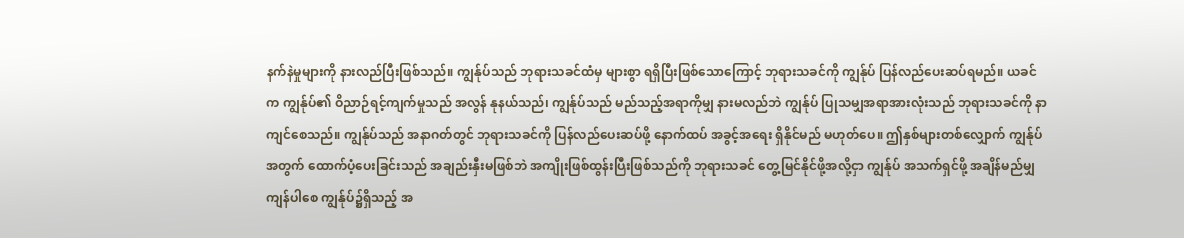နက်နဲမှုများကို နားလည်ပြီးဖြစ်သည်။ ကျွန်ုပ်သည် ဘုရားသခင်ထံမှ များစွာ ရရှိပြီးဖြစ်သောကြောင့် ဘုရားသခင်ကို ကျွန်ုပ် ပြန်လည်ပေးဆပ်ရမည်။ ယခင်က ကျွန်ုပ်၏ ဝိညာဉ်ရင့်ကျက်မှုသည် အလွန် နုနယ်သည်၊ ကျွန်ုပ်သည် မည်သည့်အရာကိုမျှ နားမလည်ဘဲ ကျွန်ုပ် ပြုသမျှအရာအားလုံးသည် ဘုရားသခင်ကို နာကျင်စေသည်။ ကျွန်ုပ်သည် အနာဂတ်တွင် ဘုရားသခင်ကို ပြန်လည်ပေးဆပ်ဖို့ နောက်ထပ် အခွင့်အရေး ရှိနိုင်မည် မဟုတ်ပေ။ ဤနှစ်များတစ်လျှောက် ကျွန်ုပ်အတွက် ထောက်ပံ့ပေးခြင်းသည် အချည်းနှီးမဖြစ်ဘဲ အကျိုးဖြစ်ထွန်းပြီးဖြစ်သည်ကို ဘုရားသခင် တွေ့မြင်နိုင်ဖို့အလို့ငှာ ကျွန်ုပ် အသက်ရှင်ဖို့ အချိန်မည်မျှ ကျန်ပါစေ ကျွန်ုပ်၌ရှိသည့် အ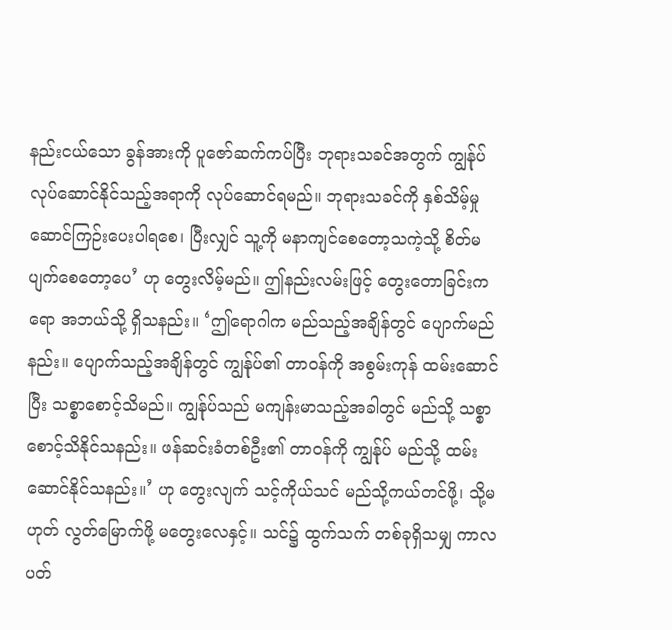နည်းငယ်သော ခွန်အားကို ပူဇော်ဆက်ကပ်ပြီး ဘုရားသခင်အတွက် ကျွန်ုပ် လုပ်ဆောင်နိုင်သည့်အရာကို လုပ်ဆောင်ရမည်။ ဘုရားသခင်ကို နှစ်သိမ့်မှု ဆောင်ကြဉ်းပေးပါရစေ၊ ပြီးလျှင် သူ့ကို မနာကျင်စေတော့သကဲ့သို့ စိတ်မပျက်စေတော့ပေ’ ဟု တွေးလိမ့်မည်။ ဤနည်းလမ်းဖြင့် တွေးတောခြင်းကရော အဘယ်သို့ ရှိသနည်း။ ‘ဤရောဂါက မည်သည့်အချိန်တွင် ပျောက်မည်နည်း။ ပျောက်သည့်အချိန်တွင် ကျွန်ုပ်၏ တာဝန်ကို အစွမ်းကုန် ထမ်းဆောင်ပြီး သစ္စာစောင့်သိမည်။ ကျွန်ုပ်သည် မကျန်းမာသည့်အခါတွင် မည်သို့ သစ္စာစောင့်သိနိုင်သနည်း။ ဖန်ဆင်းခံတစ်ဦး၏ တာဝန်ကို ကျွန်ုပ် မည်သို့ ထမ်းဆောင်နိုင်သနည်း။’ ဟု တွေးလျက် သင့်ကိုယ်သင် မည်သို့ကယ်တင်ဖို့၊ သို့မဟုတ် လွတ်မြောက်ဖို့ မတွေးလေနှင့်။ သင်၌ ထွက်သက် တစ်ခုရှိသမျှ ကာလပတ်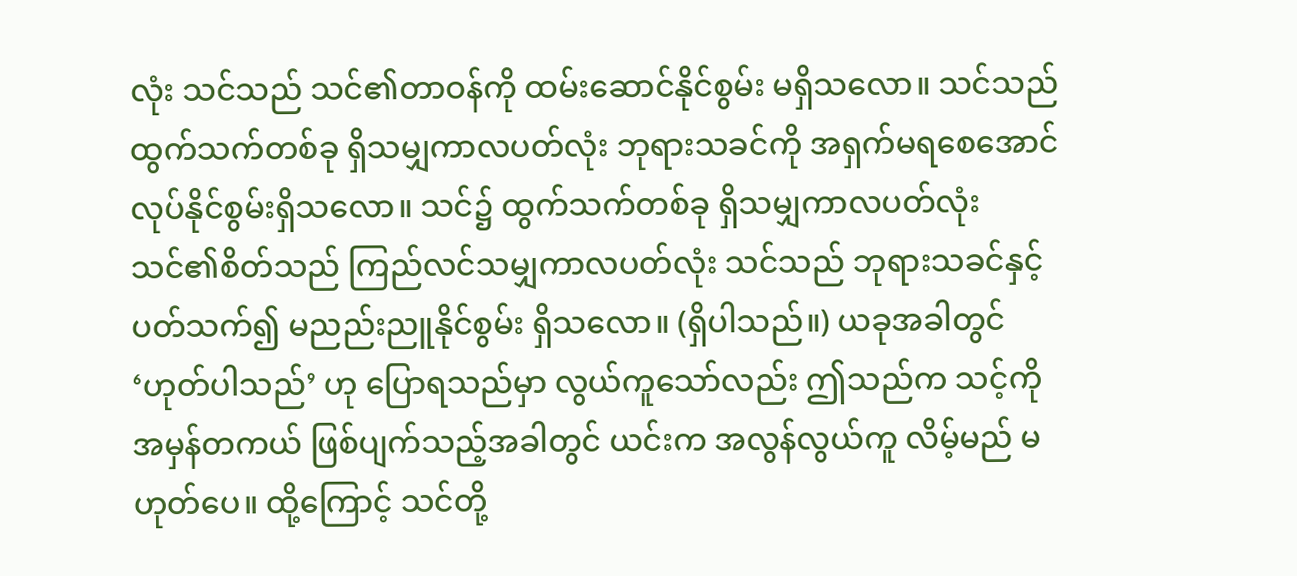လုံး သင်သည် သင်၏တာဝန်ကို ထမ်းဆောင်နိုင်စွမ်း မရှိသလော။ သင်သည် ထွက်သက်တစ်ခု ရှိသမျှကာလပတ်လုံး ဘုရားသခင်ကို အရှက်မရစေအောင် လုပ်နိုင်စွမ်းရှိသလော။ သင်၌ ထွက်သက်တစ်ခု ရှိသမျှကာလပတ်လုံး သင်၏စိတ်သည် ကြည်လင်သမျှကာလပတ်လုံး သင်သည် ဘုရားသခင်နှင့်ပတ်သက်၍ မညည်းညူနိုင်စွမ်း ရှိသလော။ (ရှိပါသည်။) ယခုအခါတွင် ‘ဟုတ်ပါသည်’ ဟု ပြောရသည်မှာ လွယ်ကူသော်လည်း ဤသည်က သင့်ကို အမှန်တကယ် ဖြစ်ပျက်သည့်အခါတွင် ယင်းက အလွန်လွယ်ကူ လိမ့်မည် မဟုတ်ပေ။ ထို့ကြောင့် သင်တို့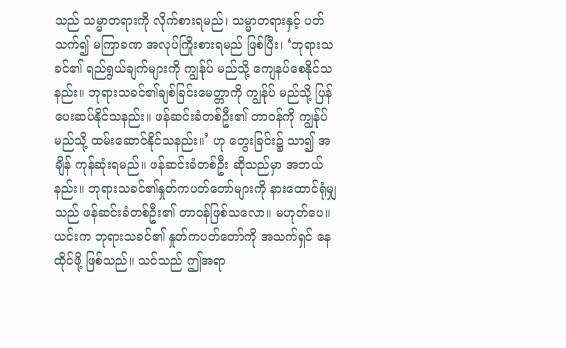သည် သမ္မာတရားကို လိုက်စားရမည်၊ သမ္မာတရားနှင့် ပတ်သက်၍ မကြာခဏ အလုပ်ကြိုးစားရမည် ဖြစ်ပြီး၊ ‘ဘုရားသခင်၏ ရည်ရွယ်ချက်များကို ကျွန်ုပ် မည်သို့ ကျေနပ်စေနိုင်သနည်း။ ဘုရားသခင်၏ချစ်ခြင်းမေတ္တာကို ကျွန်ုပ် မည်သို့ ပြန်ပေးဆပ်နိုင်သနည်း။ ဖန်ဆင်းခံတစ်ဦး၏ တာဝန်ကို ကျွန်ုပ် မည်သို့ ထမ်းဆောင်နိုင်သနည်း။’ ဟု တွေးခြင်း၌ သာ၍ အချိန် ကုန်ဆုံးရမည်။ ဖန်ဆင်းခံတစ်ဦး ဆိုသည်မှာ အဘယ်နည်း။ ဘုရားသခင်၏နှုတ်ကပတ်တော်များကို နားထောင်ရုံမျှသည် ဖန်ဆင်းခံတစ်ဦး၏ တာဝန်ဖြစ်သလော။ မဟုတ်ပေ။ ယင်းက ဘုရားသခင်၏ နှုတ်ကပတ်တော်ကို အသက်ရှင် နေထိုင်ဖို့ ဖြစ်သည်။ သင်သည် ဤအရာ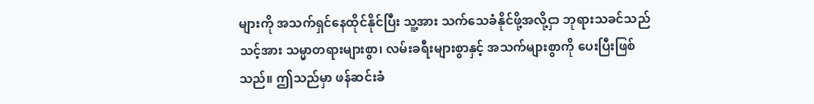များကို အသက်ရှင်နေထိုင်နိုင်ပြီး သူ့အား သက်သေခံနိုင်ဖို့အလို့ငှာ ဘုရားသခင်သည် သင့်အား သမ္မာတရားများစွာ၊ လမ်းခရီးများစွာနှင့် အသက်များစွာကို ပေးပြီးဖြစ်သည်။ ဤသည်မှာ ဖန်ဆင်းခံ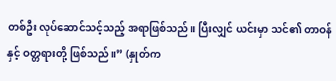တစ်ဦး လုပ်ဆောင်သင့်သည့် အရာဖြစ်သည်။ ပြီးလျှင် ယင်းမှာ သင်၏ တာဝန်နှင့် ဝတ္တရားတို့ ဖြစ်သည်။” (နှုတ်က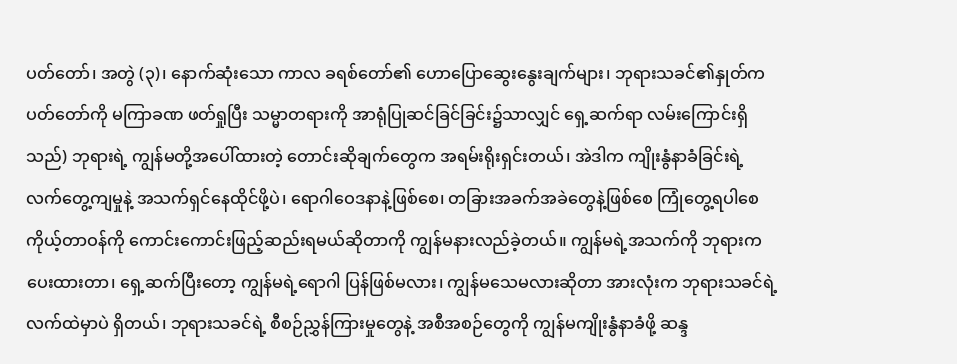ပတ်တော်၊ အတွဲ (၃)၊ နောက်ဆုံးသော ကာလ ခရစ်တော်၏ ဟောပြောဆွေးနွေးချက်များ၊ ဘုရားသခင်၏နှုတ်ကပတ်တော်ကို မကြာခဏ ဖတ်ရှုပြီး သမ္မာတရားကို အာရုံပြုဆင်ခြင်ခြင်း၌သာလျှင် ရှေ့ဆက်ရာ လမ်းကြောင်းရှိသည်) ဘုရားရဲ့ ကျွန်မတို့အပေါ်ထားတဲ့ တောင်းဆိုချက်တွေက အရမ်းရိုးရှင်းတယ်၊ အဲဒါက ကျိုးနွံနာခံခြင်းရဲ့ လက်တွေ့ကျမှုနဲ့ အသက်ရှင်နေထိုင်ဖို့ပဲ၊ ရောဂါဝေဒနာနဲ့ဖြစ်စေ၊ တခြားအခက်အခဲတွေနဲ့ဖြစ်စေ ကြုံတွေ့ရပါစေ ကိုယ့်တာဝန်ကို ကောင်းကောင်းဖြည့်ဆည်းရမယ်ဆိုတာကို ကျွန်မနားလည်ခဲ့တယ်။ ကျွန်မရဲ့အသက်ကို ဘုရားက ပေးထားတာ၊ ရှေ့ဆက်ပြီးတော့ ကျွန်မရဲ့ရောဂါ ပြန်ဖြစ်မလား၊ ကျွန်မသေမလားဆိုတာ အားလုံးက ဘုရားသခင်ရဲ့ လက်ထဲမှာပဲ ရှိတယ်၊ ဘုရားသခင်ရဲ့ စီစဉ်ညွှန်ကြားမှုတွေနဲ့ အစီအစဉ်တွေကို ကျွန်မကျိုးနွံနာခံဖို့ ဆန္ဒ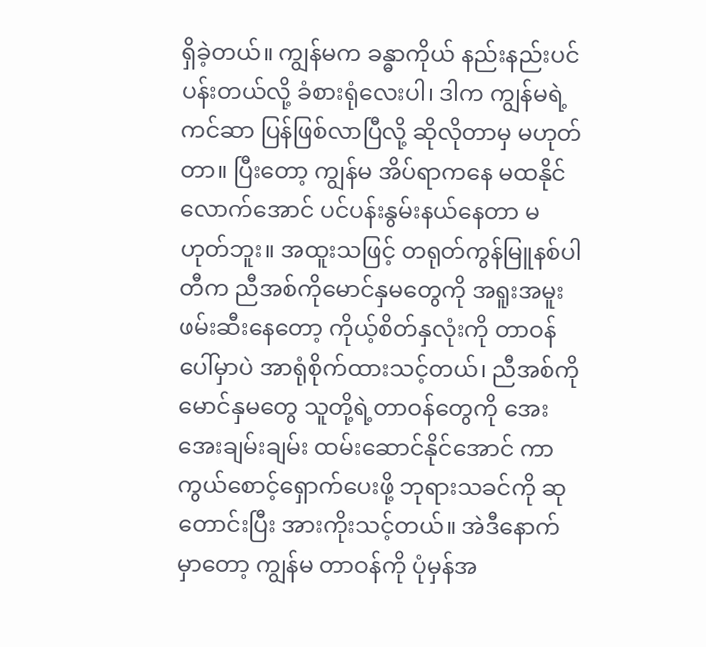ရှိခဲ့တယ်။ ကျွန်မက ခန္ဓာကိုယ် နည်းနည်းပင်ပန်းတယ်လို့ ခံစားရုံလေးပါ၊ ဒါက ကျွန်မရဲ့ကင်ဆာ ပြန်ဖြစ်လာပြီလို့ ဆိုလိုတာမှ မဟုတ်တာ။ ပြီးတော့ ကျွန်မ အိပ်ရာကနေ မထနိုင်လောက်အောင် ပင်ပန်းနွမ်းနယ်နေတာ မဟုတ်ဘူး။ အထူးသဖြင့် တရုတ်ကွန်မြူနစ်ပါတီက ညီအစ်ကိုမောင်နှမတွေကို အရူးအမူး ဖမ်းဆီးနေတော့ ကိုယ့်စိတ်နှလုံးကို တာဝန်ပေါ်မှာပဲ အာရုံစိုက်ထားသင့်တယ်၊ ညီအစ်ကိုမောင်နှမတွေ သူတို့ရဲ့တာဝန်တွေကို အေးအေးချမ်းချမ်း ထမ်းဆောင်နိုင်အောင် ကာကွယ်စောင့်ရှောက်ပေးဖို့ ဘုရားသခင်ကို ဆုတောင်းပြီး အားကိုးသင့်တယ်။ အဲဒီနောက်မှာတော့ ကျွန်မ တာဝန်ကို ပုံမှန်အ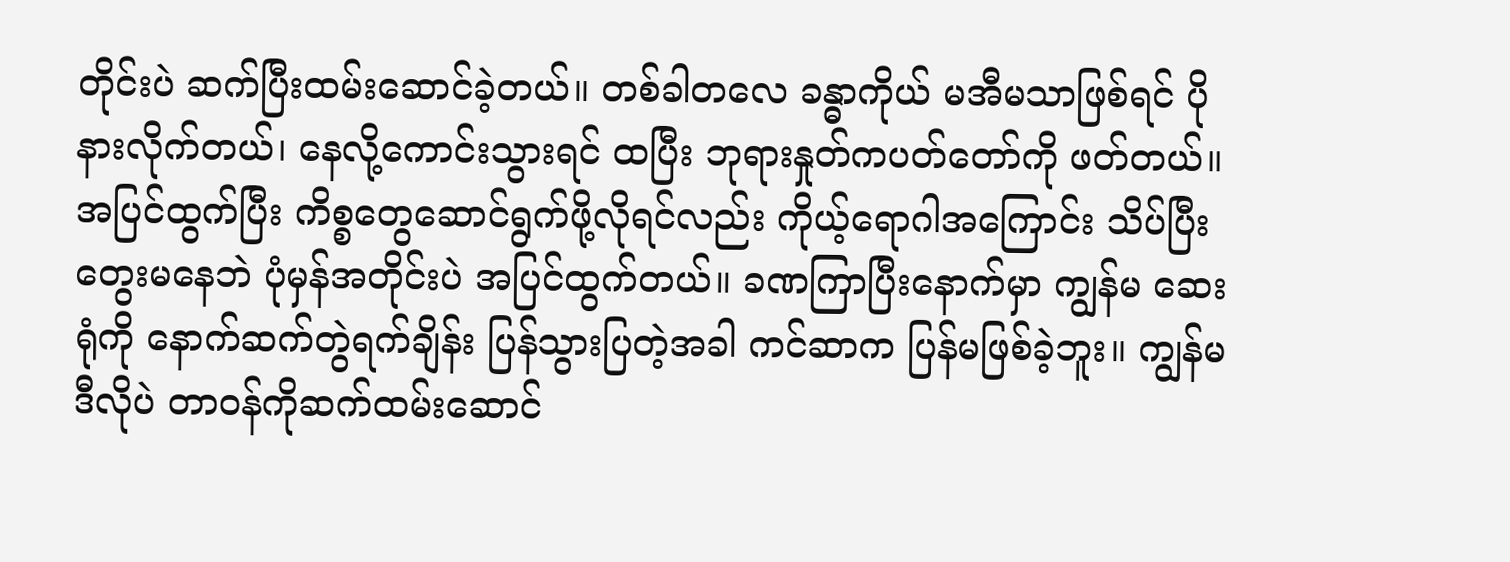တိုင်းပဲ ဆက်ပြီးထမ်းဆောင်ခဲ့တယ်။ တစ်ခါတလေ ခန္ဓာကိုယ် မအီမသာဖြစ်ရင် ပိုနားလိုက်တယ်၊ နေလို့ကောင်းသွားရင် ထပြီး ဘုရားနှုတ်ကပတ်တော်ကို ဖတ်တယ်။ အပြင်ထွက်ပြီး ကိစ္စတွေဆောင်ရွက်ဖို့လိုရင်လည်း ကိုယ့်ရောဂါအကြောင်း သိပ်ပြီးတွေးမနေဘဲ ပုံမှန်အတိုင်းပဲ အပြင်ထွက်တယ်။ ခဏကြာပြီးနောက်မှာ ကျွန်မ ဆေးရုံကို နောက်ဆက်တွဲရက်ချိန်း ပြန်သွားပြတဲ့အခါ ကင်ဆာက ပြန်မဖြစ်ခဲ့ဘူး။ ကျွန်မဒီလိုပဲ တာဝန်ကိုဆက်ထမ်းဆောင်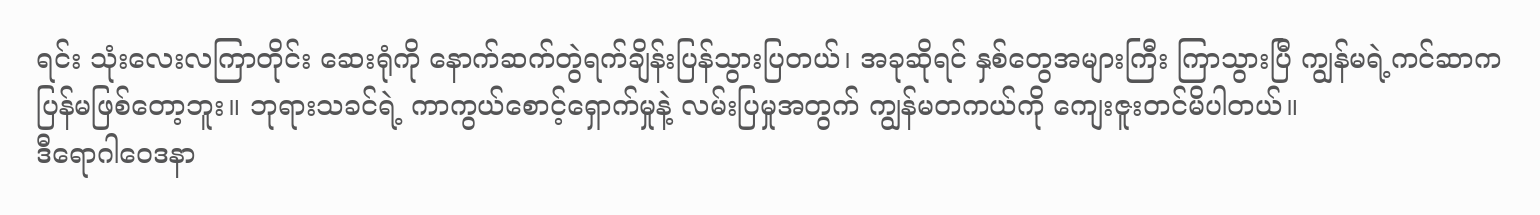ရင်း သုံးလေးလကြာတိုင်း ဆေးရုံကို နောက်ဆက်တွဲရက်ချိန်းပြန်သွားပြတယ်၊ အခုဆိုရင် နှစ်တွေအများကြီး ကြာသွားပြီ ကျွန်မရဲ့ကင်ဆာက ပြန်မဖြစ်တော့ဘူး။ ဘုရားသခင်ရဲ့ ကာကွယ်စောင့်ရှောက်မှုနဲ့ လမ်းပြမှုအတွက် ကျွန်မတကယ်ကို ကျေးဇူးတင်မိပါတယ်။
ဒီရောဂါဝေဒနာ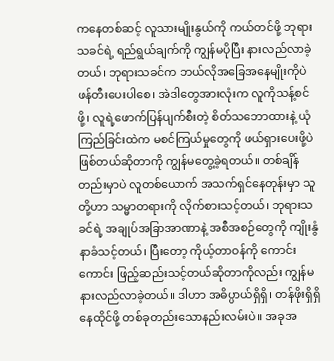ကနေတစ်ဆင့် လူသားမျိုးနွယ်ကို ကယ်တင်ဖို့ ဘုရားသခင်ရဲ့ ရည်ရွယ်ချက်ကို ကျွန်မပိုပြီး နားလည်လာခဲ့တယ်၊ ဘုရားသခင်က ဘယ်လိုအခြေအနေမျိုးကိုပဲ ဖန်တီးပေးပါစေ၊ အဲဒါတွေအားလုံးက လူကိုသန့်စင်ဖို့၊ လူရဲ့ဖောက်ပြန်ပျက်စီးတဲ့ စိတ်သဘောထားနဲ့ ယုံကြည်ခြင်းထဲက မစင်ကြယ်မှုတွေကို ဖယ်ရှားပေးဖို့ပဲ ဖြစ်တယ်ဆိုတာကို ကျွန်မတွေ့ခဲ့ရတယ်။ တစ်ချိန်တည်းမှာပဲ လူတစ်ယောက် အသက်ရှင်နေတုန်းမှာ သူတို့ဟာ သမ္မာတရားကို လိုက်စားသင့်တယ်၊ ဘုရားသခင်ရဲ့ အချုပ်အခြာအာဏာနဲ့ အစီအစဉ်တွေကို ကျိုးနွံနာခံသင့်တယ်၊ ပြီးတော့ ကိုယ့်တာဝန်ကို ကောင်းကောင်း ဖြည့်ဆည်းသင့်တယ်ဆိုတာကိုလည်း ကျွန်မနားလည်လာခဲ့တယ်။ ဒါဟာ အဓိပ္ပာယ်ရှိရှိ၊ တန်ဖိုးရှိရှိ နေထိုင်ဖို့ တစ်ခုတည်းသောနည်းလမ်းပဲ။ အခုအ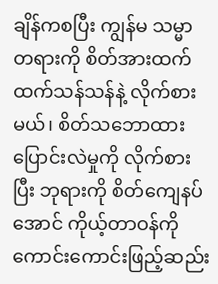ချိန်ကစပြီး ကျွန်မ သမ္မာတရားကို စိတ်အားထက်ထက်သန်သန်နဲ့ လိုက်စားမယ်၊ စိတ်သဘောထားပြောင်းလဲမှုကို လိုက်စားပြီး ဘုရားကို စိတ်ကျေနပ်အောင် ကိုယ့်တာဝန်ကို ကောင်းကောင်းဖြည့်ဆည်း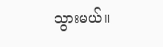သွားမယ်။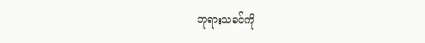ဘုရားသခင်ကို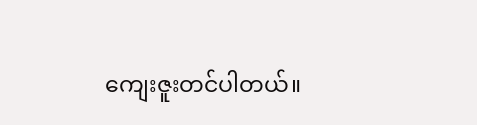ကျေးဇူးတင်ပါတယ်။